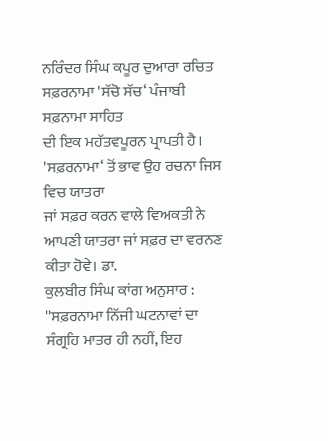ਨਰਿੰਦਰ ਸਿੰਘ ਕਪੂਰ ਦੁਆਰਾ ਰਚਿਤ ਸਫ਼ਰਨਾਮਾ 'ਸੱਚੋ ਸੱਚ‘ ਪੰਜਾਬੀ ਸਫ਼ਨਾਮਾ ਸਾਹਿਤ
ਦੀ ਇਕ ਮਹੱਤਵਪੂਰਨ ਪ੍ਰਾਪਤੀ ਹੈ। 'ਸਫ਼ਰਨਾਮਾ‘ ਤੋਂ ਭਾਵ ਉਹ ਰਚਨਾ ਜਿਸ ਵਿਚ ਯਾਤਰਾ
ਜਾਂ ਸਫ਼ਰ ਕਰਨ ਵਾਲੇ ਵਿਅਕਤੀ ਨੇ ਆਪਣੀ ਯਾਤਰਾ ਜਾਂ ਸਫ਼ਰ ਦਾ ਵਰਨਣ ਕੀਤਾ ਹੋਵੇ। ਡਾ.
ਕੁਲਬੀਰ ਸਿੰਘ ਕਾਂਗ ਅਨੁਸਾਰ :
''ਸਫ਼ਰਨਾਮਾ ਨਿੱਜੀ ਘਟਨਾਵਾਂ ਦਾ ਸੰਗ੍ਰਹਿ ਮਾਤਰ ਹੀ ਨਹੀਂ, ਇਹ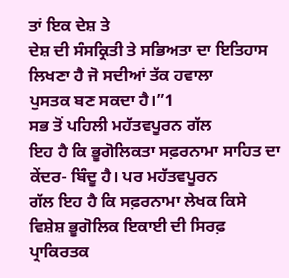ਤਾਂ ਇਕ ਦੇਸ਼ ਤੇ
ਦੇਸ਼ ਦੀ ਸੰਸਕ੍ਰਿਤੀ ਤੇ ਸਭਿਅਤਾ ਦਾ ਇਤਿਹਾਸ ਲਿਖਣਾ ਹੈ ਜੋ ਸਦੀਆਂ ਤੱਕ ਹਵਾਲਾ
ਪੁਸਤਕ ਬਣ ਸਕਦਾ ਹੈ।”1
ਸਭ ਤੋਂ ਪਹਿਲੀ ਮਹੱਤਵਪੂਰਨ ਗੱਲ
ਇਹ ਹੈ ਕਿ ਭੂਗੋਲਿਕਤਾ ਸਫ਼ਰਨਾਮਾ ਸਾਹਿਤ ਦਾ ਕੇਂਦਰ- ਬਿੰਦੂ ਹੈ। ਪਰ ਮਹੱਤਵਪੂਰਨ
ਗੱਲ ਇਹ ਹੈ ਕਿ ਸਫ਼ਰਨਾਮਾ ਲੇਖਕ ਕਿਸੇ ਵਿਸ਼ੇਸ਼ ਭੂਗੋਲਿਕ ਇਕਾਈ ਦੀ ਸਿਰਫ਼ ਪ੍ਰਾਕਿਰਤਕ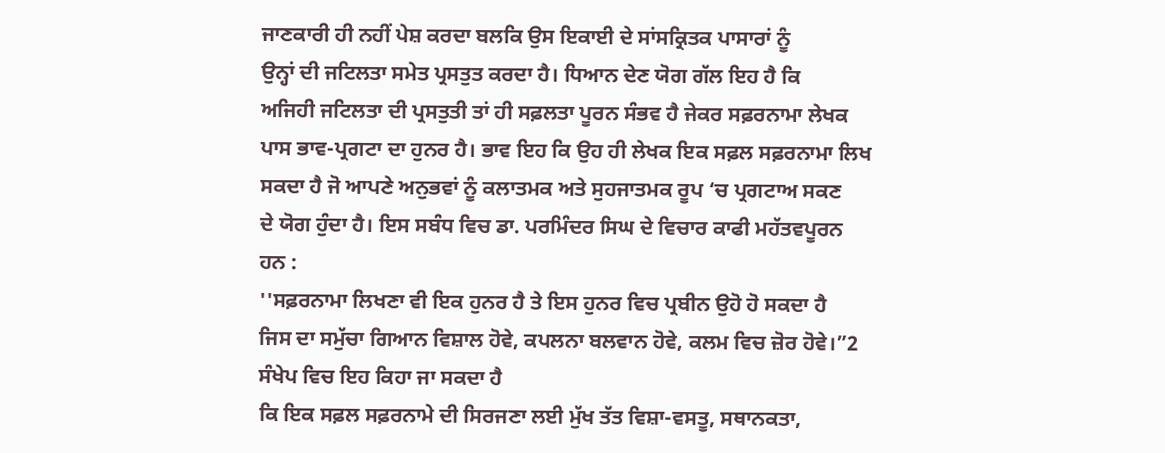ਜਾਣਕਾਰੀ ਹੀ ਨਹੀਂ ਪੇਸ਼ ਕਰਦਾ ਬਲਕਿ ਉਸ ਇਕਾਈ ਦੇ ਸਾਂਸਕ੍ਰਿਤਕ ਪਾਸਾਰਾਂ ਨੂੰ
ਉਨ੍ਹਾਂ ਦੀ ਜਟਿਲਤਾ ਸਮੇਤ ਪ੍ਰਸਤੁਤ ਕਰਦਾ ਹੈ। ਧਿਆਨ ਦੇਣ ਯੋਗ ਗੱਲ ਇਹ ਹੈ ਕਿ
ਅਜਿਹੀ ਜਟਿਲਤਾ ਦੀ ਪ੍ਰਸਤੁਤੀ ਤਾਂ ਹੀ ਸਫ਼ਲਤਾ ਪੂਰਨ ਸੰਭਵ ਹੈ ਜੇਕਰ ਸਫ਼ਰਨਾਮਾ ਲੇਖਕ
ਪਾਸ ਭਾਵ-ਪ੍ਰਗਟਾ ਦਾ ਹੁਨਰ ਹੈ। ਭਾਵ ਇਹ ਕਿ ਉਹ ਹੀ ਲੇਖਕ ਇਕ ਸਫ਼ਲ ਸਫ਼ਰਨਾਮਾ ਲਿਖ
ਸਕਦਾ ਹੈ ਜੋ ਆਪਣੇ ਅਨੁਭਵਾਂ ਨੂੰ ਕਲਾਤਮਕ ਅਤੇ ਸੁਹਜਾਤਮਕ ਰੂਪ ‘ਚ ਪ੍ਰਗਟਾਅ ਸਕਣ
ਦੇ ਯੋਗ ਹੁੰਦਾ ਹੈ। ਇਸ ਸਬੰਧ ਵਿਚ ਡਾ. ਪਰਮਿੰਦਰ ਸਿਘ ਦੇ ਵਿਚਾਰ ਕਾਫੀ ਮਹੱਤਵਪੂਰਨ
ਹਨ :
''ਸਫ਼ਰਨਾਮਾ ਲਿਖਣਾ ਵੀ ਇਕ ਹੁਨਰ ਹੈ ਤੇ ਇਸ ਹੁਨਰ ਵਿਚ ਪ੍ਰਬੀਨ ਉਹੋ ਹੋ ਸਕਦਾ ਹੈ
ਜਿਸ ਦਾ ਸਮੁੱਚਾ ਗਿਆਨ ਵਿਸ਼ਾਲ ਹੋਵੇ, ਕਪਲਨਾ ਬਲਵਾਨ ਹੋਵੇ, ਕਲਮ ਵਿਚ ਜ਼ੋਰ ਹੋਵੇ।”2
ਸੰਖੇਪ ਵਿਚ ਇਹ ਕਿਹਾ ਜਾ ਸਕਦਾ ਹੈ
ਕਿ ਇਕ ਸਫ਼ਲ ਸਫ਼ਰਨਾਮੇ ਦੀ ਸਿਰਜਣਾ ਲਈ ਮੁੱਖ ਤੱਤ ਵਿਸ਼ਾ-ਵਸਤੂ, ਸਥਾਨਕਤਾ,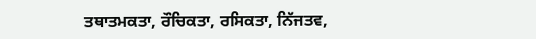ਤਥਾਤਮਕਤਾ, ਰੌਚਿਕਤਾ, ਰਸਿਕਤਾ, ਨਿੱਜਤਵ,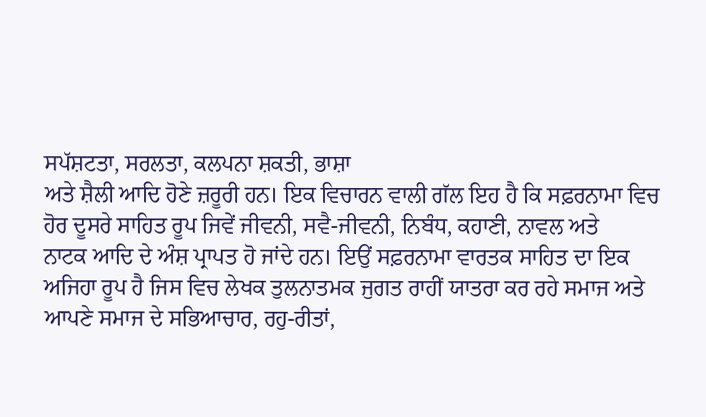ਸਪੱਸ਼ਟਤਾ, ਸਰਲਤਾ, ਕਲਪਨਾ ਸ਼ਕਤੀ, ਭਾਸ਼ਾ
ਅਤੇ ਸ਼ੈਲੀ ਆਦਿ ਹੋਣੇ ਜ਼ਰੂਰੀ ਹਨ। ਇਕ ਵਿਚਾਰਨ ਵਾਲੀ ਗੱਲ ਇਹ ਹੈ ਕਿ ਸਫ਼ਰਨਾਮਾ ਵਿਚ
ਹੋਰ ਦੂਸਰੇ ਸਾਹਿਤ ਰੂਪ ਜਿਵੇਂ ਜੀਵਨੀ, ਸਵੈ-ਜੀਵਨੀ, ਨਿਬੰਧ, ਕਹਾਣੀ, ਨਾਵਲ ਅਤੇ
ਨਾਟਕ ਆਦਿ ਦੇ ਅੰਸ਼ ਪ੍ਰਾਪਤ ਹੋ ਜਾਂਦੇ ਹਨ। ਇਉਂ ਸਫ਼ਰਨਾਮਾ ਵਾਰਤਕ ਸਾਹਿਤ ਦਾ ਇਕ
ਅਜਿਹਾ ਰੂਪ ਹੈ ਜਿਸ ਵਿਚ ਲੇਖਕ ਤੁਲਨਾਤਮਕ ਜੁਗਤ ਰਾਹੀਂ ਯਾਤਰਾ ਕਰ ਰਹੇ ਸਮਾਜ ਅਤੇ
ਆਪਣੇ ਸਮਾਜ ਦੇ ਸਭਿਆਚਾਰ, ਰਹੁ-ਰੀਤਾਂ,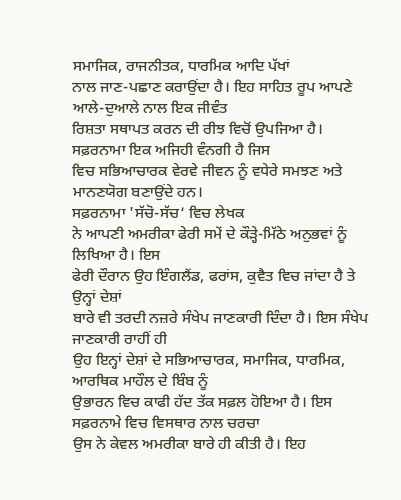ਸਮਾਜਿਕ, ਰਾਜਨੀਤਕ, ਧਾਰਮਿਕ ਆਦਿ ਪੱਖਾਂ
ਨਾਲ ਜਾਣ-ਪਛਾਣ ਕਰਾਉਂਦਾ ਹੈ। ਇਹ ਸਾਹਿਤ ਰੂਪ ਆਪਣੇ ਆਲੇ-ਦੁਆਲੇ ਨਾਲ ਇਕ ਜੀਵੰਤ
ਰਿਸ਼ਤਾ ਸਥਾਪਤ ਕਰਨ ਦੀ ਰੀਝ ਵਿਚੋਂ ਉਪਜਿਆ ਹੈ। ਸਫ਼ਰਨਾਮਾ ਇਕ ਅਜਿਹੀ ਵੰਨਗੀ ਹੈ ਜਿਸ
ਵਿਚ ਸਭਿਆਚਾਰਕ ਵੇਰਵੇ ਜੀਵਨ ਨੂੰ ਵਧੇਰੇ ਸਮਝਣ ਅਤੇ ਮਾਨਣਯੋਗ ਬਣਾਉਂਦੇ ਹਨ।
ਸਫ਼ਰਨਾਮਾ 'ਸੱਚੋ-ਸੱਚ‘ ਵਿਚ ਲੇਖਕ
ਨੇ ਆਪਣੀ ਅਮਰੀਕਾ ਫੇਰੀ ਸਮੇਂ ਦੇ ਕੌੜ੍ਹੇ-ਮਿੱਠੇ ਅਨੁਭਵਾਂ ਨੂੰ ਲਿਖਿਆ ਹੈ। ਇਸ
ਫੇਰੀ ਦੌਰਾਨ ਉਹ ਇੰਗਲੈਂਡ, ਫਰਾਂਸ, ਕੁਵੈਤ ਵਿਚ ਜਾਂਦਾ ਹੈ ਤੇ ਉਨ੍ਹਾਂ ਦੇਸ਼ਾਂ
ਬਾਰੇ ਵੀ ਤਰਦੀ ਨਜ਼ਰੇ ਸੰਖੇਪ ਜਾਣਕਾਰੀ ਦਿੰਦਾ ਹੈ। ਇਸ ਸੰਖੇਪ ਜਾਣਕਾਰੀ ਰਾਹੀਂ ਹੀ
ਉਹ ਇਨ੍ਹਾਂ ਦੇਸ਼ਾਂ ਦੇ ਸਭਿਆਚਾਰਕ, ਸਮਾਜਿਕ, ਧਾਰਮਿਕ, ਆਰਥਿਕ ਮਾਹੌਲ ਦੇ ਬਿੰਬ ਨੂੰ
ਉਭਾਰਨ ਵਿਚ ਕਾਫੀ ਹੱਦ ਤੱਕ ਸਫ਼ਲ ਹੋਇਆ ਹੈ। ਇਸ ਸਫ਼ਰਨਾਮੇ ਵਿਚ ਵਿਸਥਾਰ ਨਾਲ ਚਰਚਾ
ਉਸ ਨੇ ਕੇਵਲ ਅਮਰੀਕਾ ਬਾਰੇ ਹੀ ਕੀਤੀ ਹੈ। ਇਹ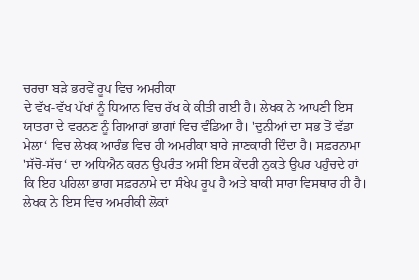ਚਰਚਾ ਬੜੇ ਭਰਵੇਂ ਰੂਪ ਵਿਚ ਅਮਰੀਕਾ
ਦੇ ਵੱਖ-ਵੱਖ ਪੱਖਾਂ ਨੂੰ ਧਿਆਨ ਵਿਚ ਰੱਖ ਕੇ ਕੀਤੀ ਗਈ ਹੈ। ਲੇਖਕ ਨੇ ਆਪਣੀ ਇਸ
ਯਾਤਰਾ ਦੇ ਵਰਨਣ ਨੂੰ ਗਿਆਰਾਂ ਭਾਗਾਂ ਵਿਚ ਵੰਡਿਆ ਹੈ। 'ਦੁਨੀਆਂ ਦਾ ਸਭ ਤੋਂ ਵੱਡਾ
ਮੇਲਾ‘ ਵਿਚ ਲੇਖਕ ਆਰੰਭ ਵਿਚ ਹੀ ਅਮਰੀਕਾ ਬਾਰੇ ਜਾਣਕਾਰੀ ਦਿੰਦਾ ਹੈ। ਸਫ਼ਰਨਾਮਾ
'ਸੱਚੋ-ਸੱਚ‘ ਦਾ ਅਧਿਐਨ ਕਰਨ ਉਪਰੰਤ ਅਸੀਂ ਇਸ ਕੇਂਦਰੀ ਨੁਕਤੇ ਉਪਰ ਪਹੁੰਚਦੇ ਹਾਂ
ਕਿ ਇਹ ਪਹਿਲਾ ਭਾਗ ਸਫ਼ਰਨਾਮੇ ਦਾ ਸੰਖੇਪ ਰੂਪ ਹੈ ਅਤੇ ਬਾਕੀ ਸਾਰਾ ਵਿਸਥਾਰ ਹੀ ਹੈ।
ਲੇਖਕ ਨੇ ਇਸ ਵਿਚ ਅਮਰੀਕੀ ਲੋਕਾਂ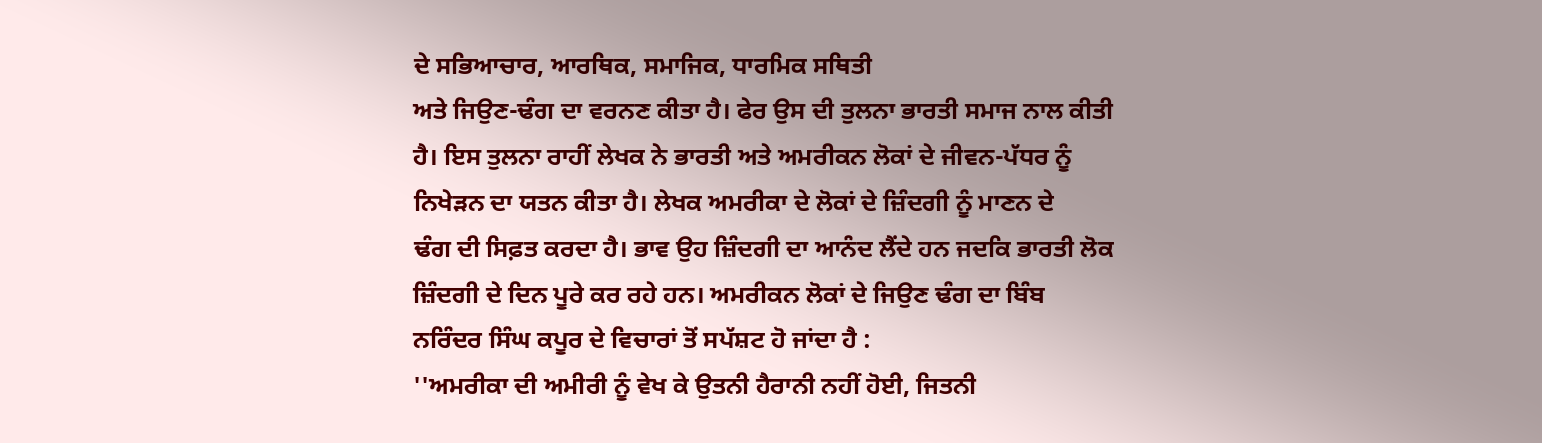ਦੇ ਸਭਿਆਚਾਰ, ਆਰਥਿਕ, ਸਮਾਜਿਕ, ਧਾਰਮਿਕ ਸਥਿਤੀ
ਅਤੇ ਜਿਉਣ-ਢੰਗ ਦਾ ਵਰਨਣ ਕੀਤਾ ਹੈ। ਫੇਰ ਉਸ ਦੀ ਤੁਲਨਾ ਭਾਰਤੀ ਸਮਾਜ ਨਾਲ ਕੀਤੀ
ਹੈ। ਇਸ ਤੁਲਨਾ ਰਾਹੀਂ ਲੇਖਕ ਨੇ ਭਾਰਤੀ ਅਤੇ ਅਮਰੀਕਨ ਲੋਕਾਂ ਦੇ ਜੀਵਨ-ਪੱਧਰ ਨੂੰ
ਨਿਖੇੜਨ ਦਾ ਯਤਨ ਕੀਤਾ ਹੈ। ਲੇਖਕ ਅਮਰੀਕਾ ਦੇ ਲੋਕਾਂ ਦੇ ਜ਼ਿੰਦਗੀ ਨੂੰ ਮਾਣਨ ਦੇ
ਢੰਗ ਦੀ ਸਿਫ਼ਤ ਕਰਦਾ ਹੈ। ਭਾਵ ਉਹ ਜ਼ਿੰਦਗੀ ਦਾ ਆਨੰਦ ਲੈਂਦੇ ਹਨ ਜਦਕਿ ਭਾਰਤੀ ਲੋਕ
ਜ਼ਿੰਦਗੀ ਦੇ ਦਿਨ ਪੂਰੇ ਕਰ ਰਹੇ ਹਨ। ਅਮਰੀਕਨ ਲੋਕਾਂ ਦੇ ਜਿਉਣ ਢੰਗ ਦਾ ਬਿੰਬ
ਨਰਿੰਦਰ ਸਿੰਘ ਕਪੂਰ ਦੇ ਵਿਚਾਰਾਂ ਤੋਂ ਸਪੱਸ਼ਟ ਹੋ ਜਾਂਦਾ ਹੈ :
''ਅਮਰੀਕਾ ਦੀ ਅਮੀਰੀ ਨੂੰ ਵੇਖ ਕੇ ਉਤਨੀ ਹੈਰਾਨੀ ਨਹੀਂ ਹੋਈ, ਜਿਤਨੀ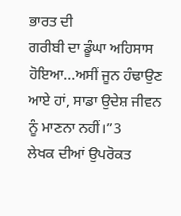ਭਾਰਤ ਦੀ
ਗਰੀਬੀ ਦਾ ਡੂੰਘਾ ਅਹਿਸਾਸ ਹੋਇਆ...ਅਸੀਂ ਜੂਨ ਹੰਢਾਉਣ ਆਏ ਹਾਂ, ਸਾਡਾ ਉਦੇਸ਼ ਜੀਵਨ
ਨੂੰ ਮਾਣਨਾ ਨਹੀਂ।”3
ਲੇਖਕ ਦੀਆਂ ਉਪਰੋਕਤ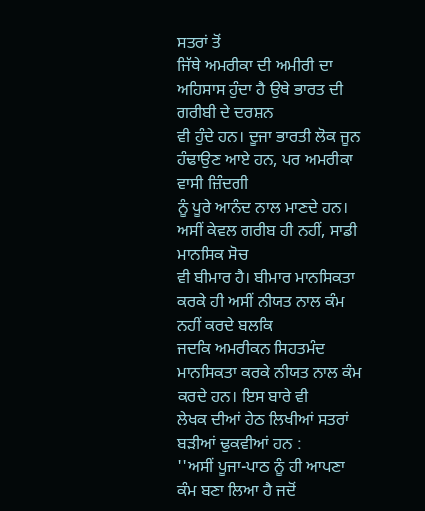ਸਤਰਾਂ ਤੋਂ
ਜਿੱਥੇ ਅਮਰੀਕਾ ਦੀ ਅਮੀਰੀ ਦਾ ਅਹਿਸਾਸ ਹੁੰਦਾ ਹੈ ਉਥੇ ਭਾਰਤ ਦੀ ਗਰੀਬੀ ਦੇ ਦਰਸ਼ਨ
ਵੀ ਹੁੰਦੇ ਹਨ। ਦੂਜਾ ਭਾਰਤੀ ਲੋਕ ਜੂਨ ਹੰਢਾਉਣ ਆਏ ਹਨ, ਪਰ ਅਮਰੀਕਾ ਵਾਸੀ ਜ਼ਿੰਦਗੀ
ਨੂੰ ਪੂਰੇ ਆਨੰਦ ਨਾਲ ਮਾਣਦੇ ਹਨ। ਅਸੀਂ ਕੇਵਲ ਗਰੀਬ ਹੀ ਨਹੀਂ, ਸਾਡੀ ਮਾਨਸਿਕ ਸੋਚ
ਵੀ ਬੀਮਾਰ ਹੈ। ਬੀਮਾਰ ਮਾਨਸਿਕਤਾ ਕਰਕੇ ਹੀ ਅਸੀਂ ਨੀਯਤ ਨਾਲ ਕੰਮ ਨਹੀਂ ਕਰਦੇ ਬਲਕਿ
ਜਦਕਿ ਅਮਰੀਕਨ ਸਿਹਤਮੰਦ ਮਾਨਸਿਕਤਾ ਕਰਕੇ ਨੀਯਤ ਨਾਲ ਕੰਮ ਕਰਦੇ ਹਨ। ਇਸ ਬਾਰੇ ਵੀ
ਲੇਖਕ ਦੀਆਂ ਹੇਠ ਲਿਖੀਆਂ ਸਤਰਾਂ ਬੜੀਆਂ ਢੁਕਵੀਆਂ ਹਨ :
''ਅਸੀਂ ਪੂਜਾ-ਪਾਠ ਨੂੰ ਹੀ ਆਪਣਾ ਕੰਮ ਬਣਾ ਲਿਆ ਹੈ ਜਦੋਂ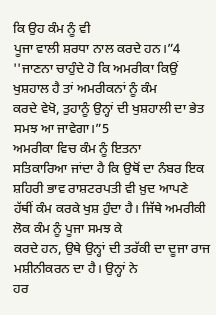ਕਿ ਉਹ ਕੰਮ ਨੂੰ ਵੀ
ਪੂਜਾ ਵਾਲੀ ਸ਼ਰਧਾ ਨਾਲ ਕਰਦੇ ਹਨ।”4
''ਜਾਣਨਾ ਚਾਹੁੰਦੇ ਹੋ ਕਿ ਅਮਰੀਕਾ ਕਿਉਂ ਖੁਸ਼ਹਾਲ ਹੈ ਤਾਂ ਅਮਰੀਕਨਾਂ ਨੂੰ ਕੰਮ
ਕਰਦੇ ਵੇਖੋ, ਤੁਹਾਨੂੰ ਉਨ੍ਹਾਂ ਦੀ ਖੁਸ਼ਹਾਲੀ ਦਾ ਭੇਤ ਸਮਝ ਆ ਜਾਵੇਗਾ।”5
ਅਮਰੀਕਾ ਵਿਚ ਕੰਮ ਨੂੰ ਇਤਨਾ
ਸਤਿਕਾਰਿਆ ਜਾਂਦਾ ਹੈ ਕਿ ਉਥੋਂ ਦਾ ਨੰਬਰ ਇਕ ਸ਼ਹਿਰੀ ਭਾਵ ਰਾਸ਼ਟਰਪਤੀ ਵੀ ਖ਼ੁਦ ਆਪਣੇ
ਹੱਥੀਂ ਕੰਮ ਕਰਕੇ ਖੁਸ਼ ਹੁੰਦਾ ਹੈ। ਜਿੱਥੇ ਅਮਰੀਕੀ ਲੋਕ ਕੰਮ ਨੂੰ ਪੂਜਾ ਸਮਝ ਕੇ
ਕਰਦੇ ਹਨ, ਉਥੇ ਉਨ੍ਹਾਂ ਦੀ ਤਰੱਕੀ ਦਾ ਦੂਜਾ ਰਾਜ ਮਸ਼ੀਨੀਕਰਨ ਦਾ ਹੈ। ਉਨ੍ਹਾਂ ਨੇ
ਹਰ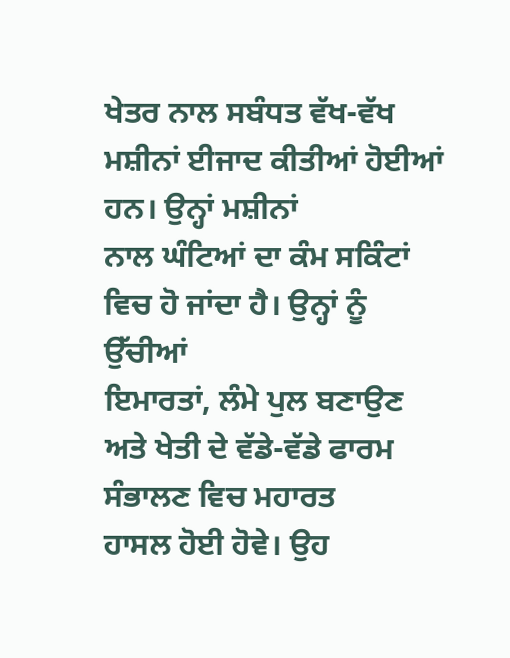ਖੇਤਰ ਨਾਲ ਸਬੰਧਤ ਵੱਖ-ਵੱਖ ਮਸ਼ੀਨਾਂ ਈਜਾਦ ਕੀਤੀਆਂ ਹੋਈਆਂ ਹਨ। ਉਨ੍ਹਾਂ ਮਸ਼ੀਨਾਂ
ਨਾਲ ਘੰਟਿਆਂ ਦਾ ਕੰਮ ਸਕਿੰਟਾਂ ਵਿਚ ਹੋ ਜਾਂਦਾ ਹੈ। ਉਨ੍ਹਾਂ ਨੂੰ ਉੱਚੀਆਂ
ਇਮਾਰਤਾਂ, ਲੰਮੇ ਪੁਲ ਬਣਾਉਣ ਅਤੇ ਖੇਤੀ ਦੇ ਵੱਡੇ-ਵੱਡੇ ਫਾਰਮ ਸੰਭਾਲਣ ਵਿਚ ਮਹਾਰਤ
ਹਾਸਲ ਹੋਈ ਹੋਵੇ। ਉਹ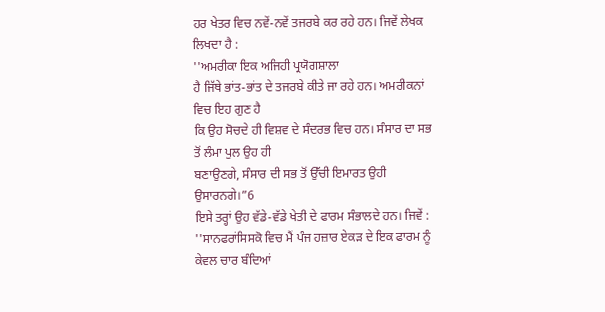ਹਰ ਖੇਤਰ ਵਿਚ ਨਵੇਂ-ਨਵੇਂ ਤਜਰਬੇ ਕਰ ਰਹੇ ਹਨ। ਜਿਵੇਂ ਲੇਖਕ
ਲਿਖਦਾ ਹੈ :
''ਅਮਰੀਕਾ ਇਕ ਅਜਿਹੀ ਪ੍ਰਯੋਗਸ਼ਾਲਾ
ਹੈ ਜਿੱਥੇ ਭਾਂਤ-ਭਾਂਤ ਦੇ ਤਜਰਬੇ ਕੀਤੇ ਜਾ ਰਹੇ ਹਨ। ਅਮਰੀਕਨਾਂ ਵਿਚ ਇਹ ਗੁਣ ਹੈ
ਕਿ ਉਹ ਸੋਚਦੇ ਹੀ ਵਿਸ਼ਵ ਦੇ ਸੰਦਰਭ ਵਿਚ ਹਨ। ਸੰਸਾਰ ਦਾ ਸਭ ਤੋਂ ਲੰਮਾ ਪੁਲ ਉਹ ਹੀ
ਬਣਾਉਣਗੇ, ਸੰਸਾਰ ਦੀ ਸਭ ਤੋਂ ਉੱਚੀ ਇਮਾਰਤ ਉਹੀ ਉਸਾਰਨਗੇ।”6
ਇਸੇ ਤਰ੍ਹਾਂ ਉਹ ਵੱਡੇ-ਵੱਡੇ ਖੇਤੀ ਦੇ ਫਾਰਮ ਸੰਭਾਲਦੇ ਹਨ। ਜਿਵੇਂ :
''ਸਾਨਫਰਾਂਸਿਸਕੋ ਵਿਚ ਮੈਂ ਪੰਜ ਹਜ਼ਾਰ ਏਕੜ ਦੇ ਇਕ ਫਾਰਮ ਨੂੰ ਕੇਵਲ ਚਾਰ ਬੰਦਿਆਂ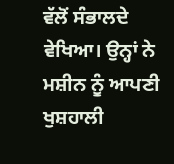ਵੱਲੋਂ ਸੰਭਾਲਦੇ ਵੇਖਿਆ। ਉਨ੍ਹਾਂ ਨੇ ਮਸ਼ੀਨ ਨੂੰ ਆਪਣੀ ਖੁਸ਼ਹਾਲੀ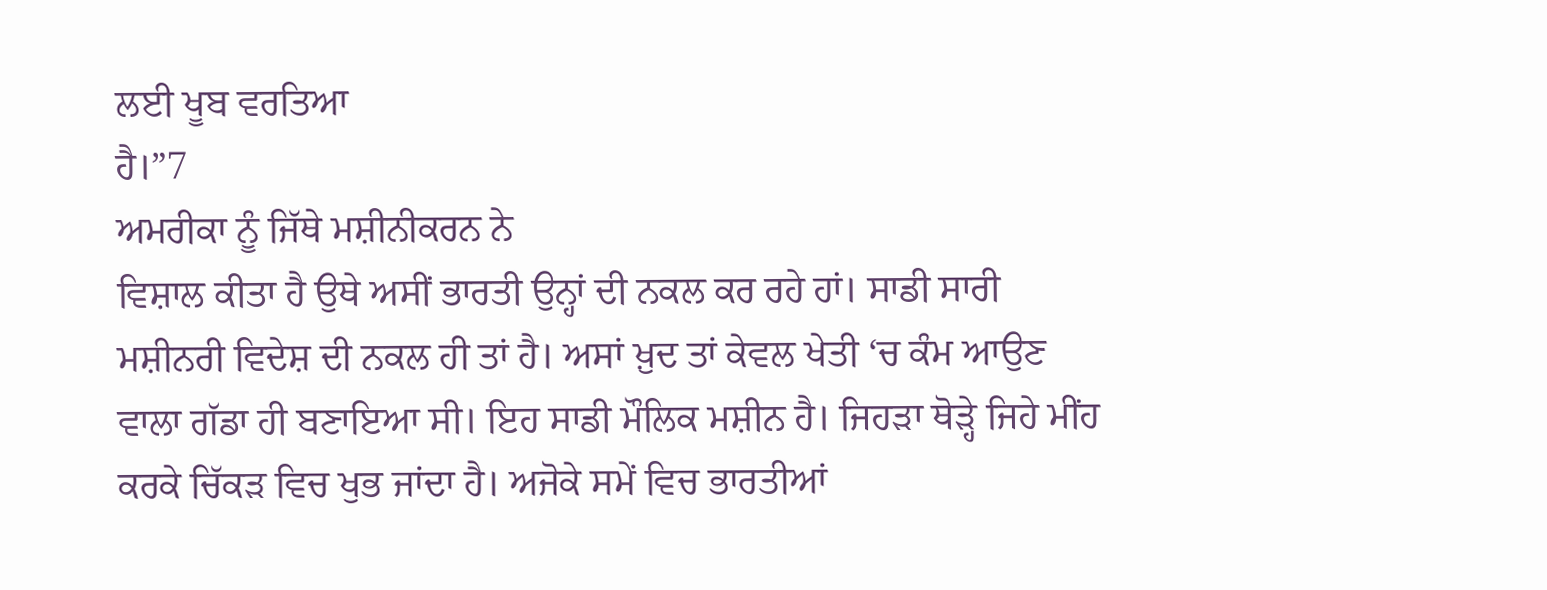ਲਈ ਖੂਬ ਵਰਤਿਆ
ਹੈ।”7
ਅਮਰੀਕਾ ਨੂੰ ਜਿੱਥੇ ਮਸ਼ੀਨੀਕਰਨ ਨੇ
ਵਿਸ਼ਾਲ ਕੀਤਾ ਹੈ ਉਥੇ ਅਸੀਂ ਭਾਰਤੀ ਉਨ੍ਹਾਂ ਦੀ ਨਕਲ ਕਰ ਰਹੇ ਹਾਂ। ਸਾਡੀ ਸਾਰੀ
ਮਸ਼ੀਨਰੀ ਵਿਦੇਸ਼ ਦੀ ਨਕਲ ਹੀ ਤਾਂ ਹੈ। ਅਸਾਂ ਖ਼ੁਦ ਤਾਂ ਕੇਵਲ ਖੇਤੀ ‘ਚ ਕੰਮ ਆਉਣ
ਵਾਲਾ ਗੱਡਾ ਹੀ ਬਣਾਇਆ ਸੀ। ਇਹ ਸਾਡੀ ਮੌਲਿਕ ਮਸ਼ੀਨ ਹੈ। ਜਿਹੜਾ ਥੋੜ੍ਹੇ ਜਿਹੇ ਮੀਂਹ
ਕਰਕੇ ਚਿੱਕੜ ਵਿਚ ਖੁਭ ਜਾਂਦਾ ਹੈ। ਅਜੋਕੇ ਸਮੇਂ ਵਿਚ ਭਾਰਤੀਆਂ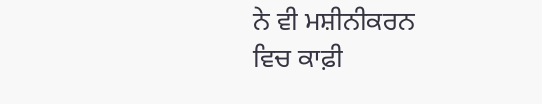ਨੇ ਵੀ ਮਸ਼ੀਨੀਕਰਨ
ਵਿਚ ਕਾਫ਼ੀ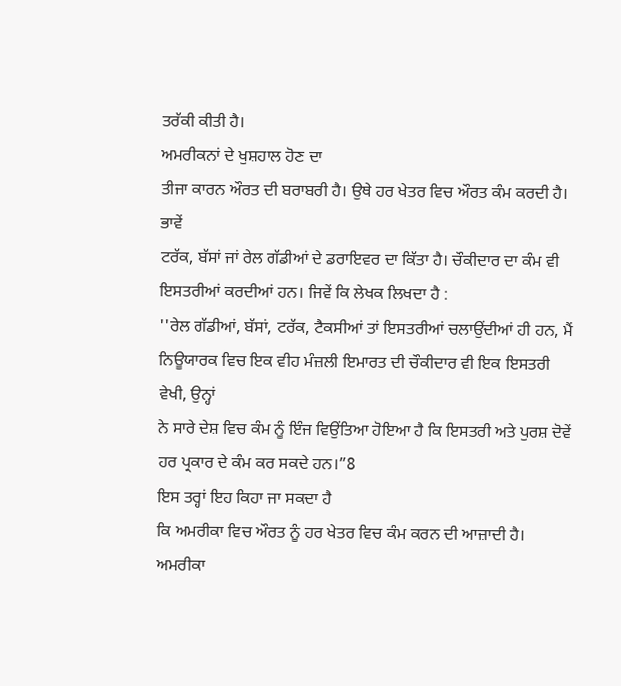ਤਰੱਕੀ ਕੀਤੀ ਹੈ।
ਅਮਰੀਕਨਾਂ ਦੇ ਖੁਸ਼ਹਾਲ ਹੋਣ ਦਾ
ਤੀਜਾ ਕਾਰਨ ਔਰਤ ਦੀ ਬਰਾਬਰੀ ਹੈ। ਉਥੇ ਹਰ ਖੇਤਰ ਵਿਚ ਔਰਤ ਕੰਮ ਕਰਦੀ ਹੈ। ਭਾਵੇਂ
ਟਰੱਕ, ਬੱਸਾਂ ਜਾਂ ਰੇਲ ਗੱਡੀਆਂ ਦੇ ਡਰਾਇਵਰ ਦਾ ਕਿੱਤਾ ਹੈ। ਚੌਕੀਦਾਰ ਦਾ ਕੰਮ ਵੀ
ਇਸਤਰੀਆਂ ਕਰਦੀਆਂ ਹਨ। ਜਿਵੇਂ ਕਿ ਲੇਖਕ ਲਿਖਦਾ ਹੈ :
''ਰੇਲ ਗੱਡੀਆਂ, ਬੱਸਾਂ, ਟਰੱਕ, ਟੈਕਸੀਆਂ ਤਾਂ ਇਸਤਰੀਆਂ ਚਲਾਉਂਦੀਆਂ ਹੀ ਹਨ, ਮੈਂ
ਨਿਊਯਾਰਕ ਵਿਚ ਇਕ ਵੀਹ ਮੰਜ਼ਲੀ ਇਮਾਰਤ ਦੀ ਚੌਕੀਦਾਰ ਵੀ ਇਕ ਇਸਤਰੀ ਵੇਖੀ, ਉਨ੍ਹਾਂ
ਨੇ ਸਾਰੇ ਦੇਸ਼ ਵਿਚ ਕੰਮ ਨੂੰ ਇੰਜ ਵਿਉਂਤਿਆ ਹੋਇਆ ਹੈ ਕਿ ਇਸਤਰੀ ਅਤੇ ਪੁਰਸ਼ ਦੋਵੇਂ
ਹਰ ਪ੍ਰਕਾਰ ਦੇ ਕੰਮ ਕਰ ਸਕਦੇ ਹਨ।”8
ਇਸ ਤਰ੍ਹਾਂ ਇਹ ਕਿਹਾ ਜਾ ਸਕਦਾ ਹੈ
ਕਿ ਅਮਰੀਕਾ ਵਿਚ ਔਰਤ ਨੂੰ ਹਰ ਖੇਤਰ ਵਿਚ ਕੰਮ ਕਰਨ ਦੀ ਆਜ਼ਾਦੀ ਹੈ। ਅਮਰੀਕਾ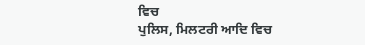ਵਿਚ
ਪੁਲਿਸ, ਮਿਲਟਰੀ ਆਦਿ ਵਿਚ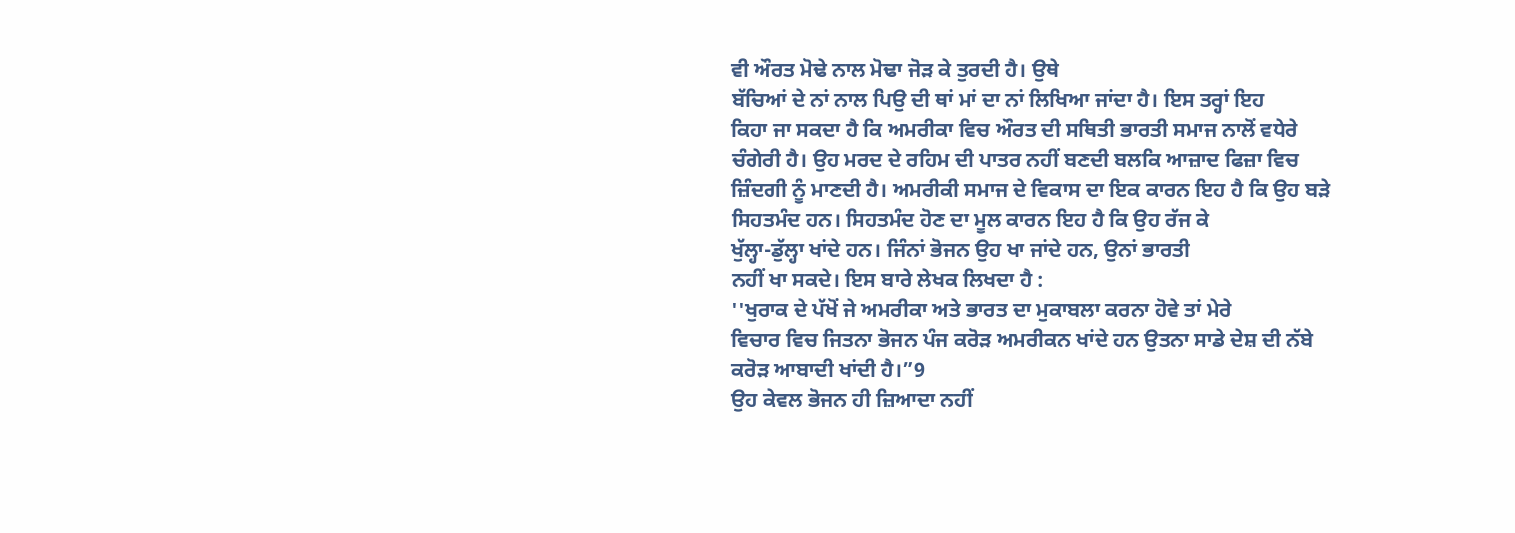ਵੀ ਔਰਤ ਮੋਢੇ ਨਾਲ ਮੋਢਾ ਜੋੜ ਕੇ ਤੁਰਦੀ ਹੈ। ਉਥੇ
ਬੱਚਿਆਂ ਦੇ ਨਾਂ ਨਾਲ ਪਿਉ ਦੀ ਥਾਂ ਮਾਂ ਦਾ ਨਾਂ ਲਿਖਿਆ ਜਾਂਦਾ ਹੈ। ਇਸ ਤਰ੍ਹਾਂ ਇਹ
ਕਿਹਾ ਜਾ ਸਕਦਾ ਹੈ ਕਿ ਅਮਰੀਕਾ ਵਿਚ ਔਰਤ ਦੀ ਸਥਿਤੀ ਭਾਰਤੀ ਸਮਾਜ ਨਾਲੋਂ ਵਧੇਰੇ
ਚੰਗੇਰੀ ਹੈ। ਉਹ ਮਰਦ ਦੇ ਰਹਿਮ ਦੀ ਪਾਤਰ ਨਹੀਂ ਬਣਦੀ ਬਲਕਿ ਆਜ਼ਾਦ ਫਿਜ਼ਾ ਵਿਚ
ਜ਼ਿੰਦਗੀ ਨੂੰ ਮਾਣਦੀ ਹੈ। ਅਮਰੀਕੀ ਸਮਾਜ ਦੇ ਵਿਕਾਸ ਦਾ ਇਕ ਕਾਰਨ ਇਹ ਹੈ ਕਿ ਉਹ ਬੜੇ
ਸਿਹਤਮੰਦ ਹਨ। ਸਿਹਤਮੰਦ ਹੋਣ ਦਾ ਮੂਲ ਕਾਰਨ ਇਹ ਹੈ ਕਿ ਉਹ ਰੱਜ ਕੇ
ਖੁੱਲ੍ਹਾ-ਡੁੱਲ੍ਹਾ ਖਾਂਦੇ ਹਨ। ਜਿੰਨਾਂ ਭੋਜਨ ਉਹ ਖਾ ਜਾਂਦੇ ਹਨ, ਉਨਾਂ ਭਾਰਤੀ
ਨਹੀਂ ਖਾ ਸਕਦੇ। ਇਸ ਬਾਰੇ ਲੇਖਕ ਲਿਖਦਾ ਹੈ :
''ਖੁਰਾਕ ਦੇ ਪੱਖੋਂ ਜੇ ਅਮਰੀਕਾ ਅਤੇ ਭਾਰਤ ਦਾ ਮੁਕਾਬਲਾ ਕਰਨਾ ਹੋਵੇ ਤਾਂ ਮੇਰੇ
ਵਿਚਾਰ ਵਿਚ ਜਿਤਨਾ ਭੋਜਨ ਪੰਜ ਕਰੋੜ ਅਮਰੀਕਨ ਖਾਂਦੇ ਹਨ ਉਤਨਾ ਸਾਡੇ ਦੇਸ਼ ਦੀ ਨੱਬੇ
ਕਰੋੜ ਆਬਾਦੀ ਖਾਂਦੀ ਹੈ।”9
ਉਹ ਕੇਵਲ ਭੋਜਨ ਹੀ ਜ਼ਿਆਦਾ ਨਹੀਂ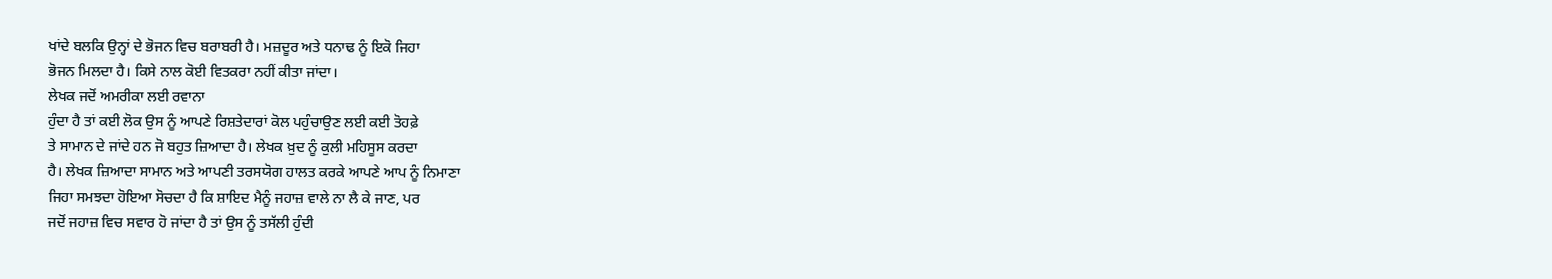ਖਾਂਦੇ ਬਲਕਿ ਉਨ੍ਹਾਂ ਦੇ ਭੋਜਨ ਵਿਚ ਬਰਾਬਰੀ ਹੈ। ਮਜ਼ਦੂਰ ਅਤੇ ਧਨਾਢ ਨੂੰ ਇਕੋ ਜਿਹਾ
ਭੋਜਨ ਮਿਲਦਾ ਹੈ। ਕਿਸੇ ਨਾਲ ਕੋਈ ਵਿਤਕਰਾ ਨਹੀਂ ਕੀਤਾ ਜਾਂਦਾ।
ਲੇਖਕ ਜਦੋਂ ਅਮਰੀਕਾ ਲਈ ਰਵਾਨਾ
ਹੁੰਦਾ ਹੈ ਤਾਂ ਕਈ ਲੋਕ ਉਸ ਨੂੰ ਆਪਣੇ ਰਿਸ਼ਤੇਦਾਰਾਂ ਕੋਲ ਪਹੁੰਚਾਉਣ ਲਈ ਕਈ ਤੋਹਫ਼ੇ
ਤੇ ਸਾਮਾਨ ਦੇ ਜਾਂਦੇ ਹਨ ਜੋ ਬਹੁਤ ਜ਼ਿਆਦਾ ਹੈ। ਲੇਖਕ ਖ਼ੁਦ ਨੂੰ ਕੁਲੀ ਮਹਿਸੂਸ ਕਰਦਾ
ਹੈ। ਲੇਖਕ ਜ਼ਿਆਦਾ ਸਾਮਾਨ ਅਤੇ ਆਪਣੀ ਤਰਸਯੋਗ ਹਾਲਤ ਕਰਕੇ ਆਪਣੇ ਆਪ ਨੂੰ ਨਿਮਾਣਾ
ਜਿਹਾ ਸਮਝਦਾ ਹੋਇਆ ਸੋਚਦਾ ਹੈ ਕਿ ਸ਼ਾਇਦ ਮੈਨੂੰ ਜਹਾਜ਼ ਵਾਲੇ ਨਾ ਲੈ ਕੇ ਜਾਣ, ਪਰ
ਜਦੋਂ ਜਹਾਜ਼ ਵਿਚ ਸਵਾਰ ਹੋ ਜਾਂਦਾ ਹੈ ਤਾਂ ਉਸ ਨੂੰ ਤਸੱਲੀ ਹੁੰਦੀ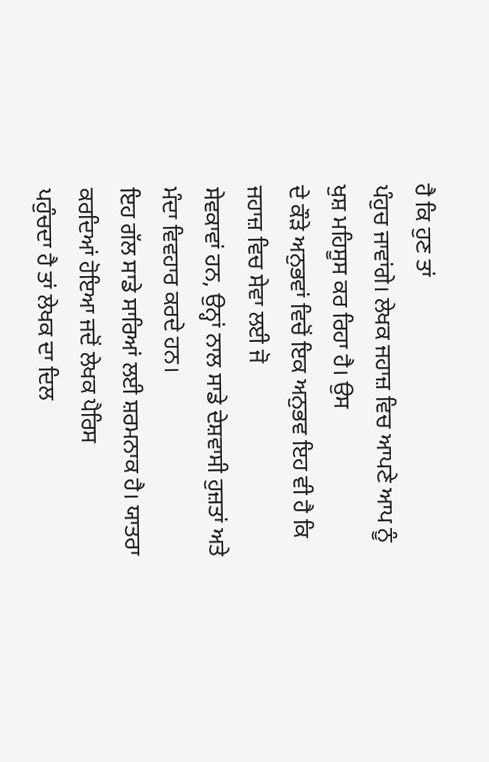ਹੈ ਕਿ ਹੁਣ ਤਾਂ
ਪੰਹੁਚ ਜਾਵਾਂਗੇ। ਲੇਖਕ ਜਹਾਜ਼ ਵਿਚ ਆਪਣੇ ਆਪ ਨੂੰ ਖੁਸ਼ ਮਹਿਸੂਸ ਕਰ ਰਿਹਾ ਹੈ। ਉਸ
ਦੇ ਕੌੜੇ ਅਨੁਭਵਾਂ ਵਿਚੋਂ ਇਕ ਅਨੁਭਵ ਇਹ ਵੀ ਹੈ ਕਿ ਜਹਾਜ਼ ਵਿਚ ਸੇਵਾ ਲਈ ਜੋ
ਸੇਵਕਾਵਾਂ ਹਨ, ਉਨ੍ਹਾਂ ਨਾਲ ਸਾਡੇ ਦੇਸ਼ਵਾਸੀ ਹੁਜ਼ਤਾਂ ਅਤੇ ਮੰਦਾ ਵਿਵਹਾਰ ਕਰਦੇ ਹਨ।
ਇਹ ਗੱਲ ਸਾਡੇ ਸਾਰਿਆਂ ਲਈ ਸ਼ਰਮਨਾਕ ਹੈ। ਯਾਤਰਾ ਕਰਦਿਆਂ ਹੋਇਆ ਜਦੋਂ ਲੇਖਕ ਪੈਰਿਸ
ਪਹੁੰਚਦਾ ਹੈ ਤਾਂ ਲੇਖਕ ਦਾ ਦਿਲ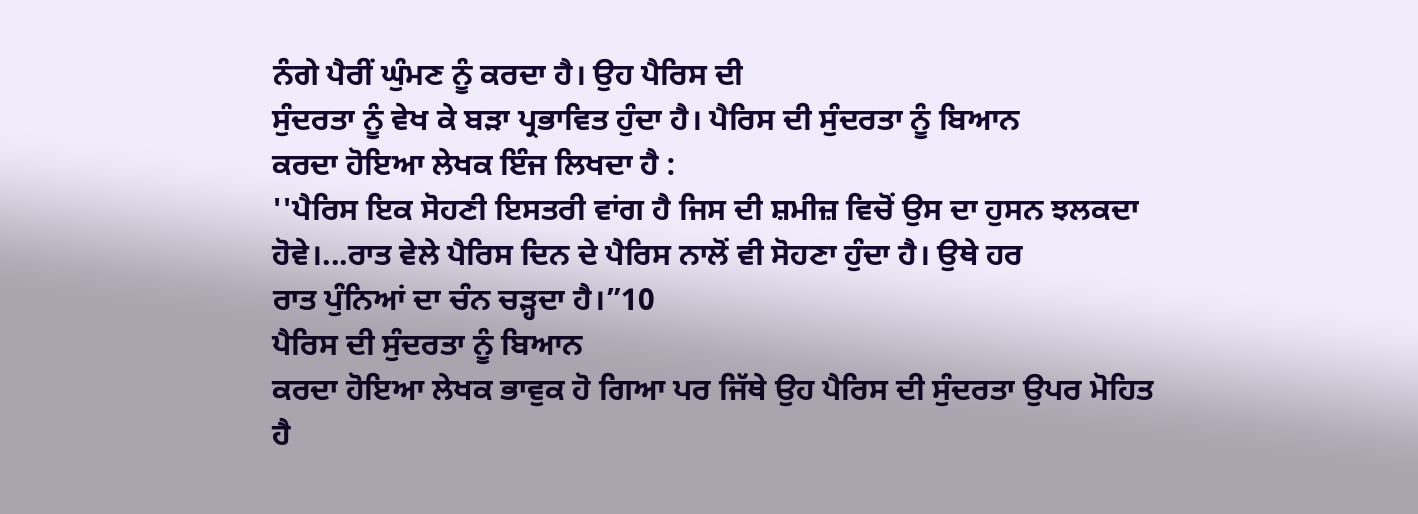ਨੰਗੇ ਪੈਰੀਂ ਘੁੰਮਣ ਨੂੰ ਕਰਦਾ ਹੈ। ਉਹ ਪੈਰਿਸ ਦੀ
ਸੁੰਦਰਤਾ ਨੂੰ ਵੇਖ ਕੇ ਬੜਾ ਪ੍ਰਭਾਵਿਤ ਹੁੰਦਾ ਹੈ। ਪੈਰਿਸ ਦੀ ਸੁੰਦਰਤਾ ਨੂੰ ਬਿਆਨ
ਕਰਦਾ ਹੋਇਆ ਲੇਖਕ ਇੰਜ ਲਿਖਦਾ ਹੈ :
''ਪੈਰਿਸ ਇਕ ਸੋਹਣੀ ਇਸਤਰੀ ਵਾਂਗ ਹੈ ਜਿਸ ਦੀ ਸ਼ਮੀਜ਼ ਵਿਚੋਂ ਉਸ ਦਾ ਹੁਸਨ ਝਲਕਦਾ
ਹੋਵੇ।...ਰਾਤ ਵੇਲੇ ਪੈਰਿਸ ਦਿਨ ਦੇ ਪੈਰਿਸ ਨਾਲੋਂ ਵੀ ਸੋਹਣਾ ਹੁੰਦਾ ਹੈ। ਉਥੇ ਹਰ
ਰਾਤ ਪੁੰਨਿਆਂ ਦਾ ਚੰਨ ਚੜ੍ਹਦਾ ਹੈ।”10
ਪੈਰਿਸ ਦੀ ਸੁੰਦਰਤਾ ਨੂੰ ਬਿਆਨ
ਕਰਦਾ ਹੋਇਆ ਲੇਖਕ ਭਾਵੁਕ ਹੋ ਗਿਆ ਪਰ ਜਿੱਥੇ ਉਹ ਪੈਰਿਸ ਦੀ ਸੁੰਦਰਤਾ ਉਪਰ ਮੋਹਿਤ
ਹੈ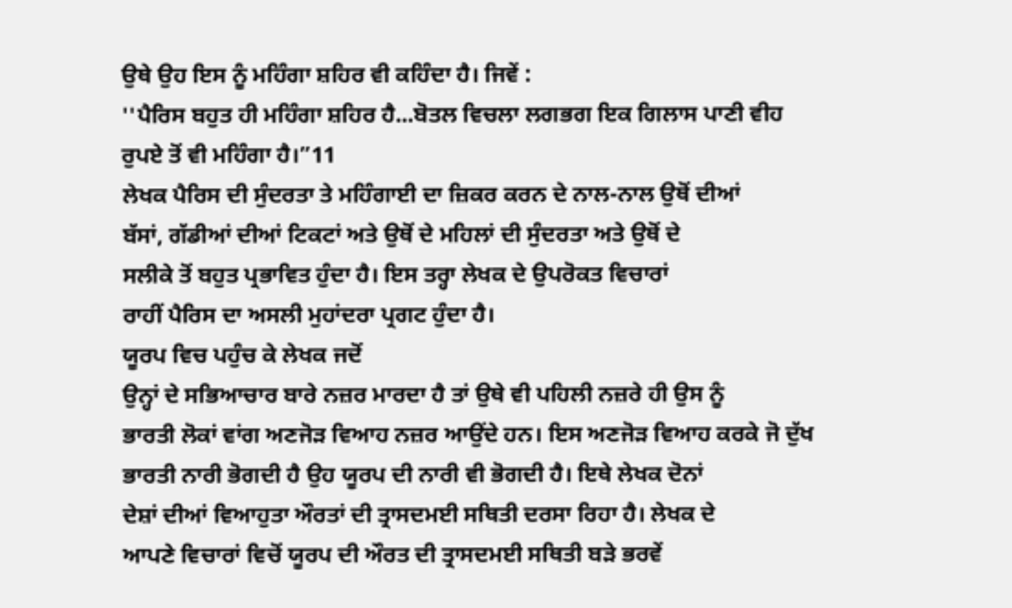ਉਥੇ ਉਹ ਇਸ ਨੂੰ ਮਹਿੰਗਾ ਸ਼ਹਿਰ ਵੀ ਕਹਿੰਦਾ ਹੈ। ਜਿਵੇਂ :
''ਪੈਰਿਸ ਬਹੁਤ ਹੀ ਮਹਿੰਗਾ ਸ਼ਹਿਰ ਹੈ...ਬੋਤਲ ਵਿਚਲਾ ਲਗਭਗ ਇਕ ਗਿਲਾਸ ਪਾਣੀ ਵੀਹ
ਰੁਪਏ ਤੋਂ ਵੀ ਮਹਿੰਗਾ ਹੈ।”11
ਲੇਖਕ ਪੈਰਿਸ ਦੀ ਸੁੰਦਰਤਾ ਤੇ ਮਹਿੰਗਾਈ ਦਾ ਜ਼ਿਕਰ ਕਰਨ ਦੇ ਨਾਲ-ਨਾਲ ਉਥੋਂ ਦੀਆਂ
ਬੱਸਾਂ, ਗੱਡੀਆਂ ਦੀਆਂ ਟਿਕਟਾਂ ਅਤੇ ਉਥੋਂ ਦੇ ਮਹਿਲਾਂ ਦੀ ਸੁੰਦਰਤਾ ਅਤੇ ਉਥੋਂ ਦੇ
ਸਲੀਕੇ ਤੋਂ ਬਹੁਤ ਪ੍ਰਭਾਵਿਤ ਹੁੰਦਾ ਹੈ। ਇਸ ਤਰ੍ਹਾ ਲੇਖਕ ਦੇ ਉਪਰੋਕਤ ਵਿਚਾਰਾਂ
ਰਾਹੀਂ ਪੈਰਿਸ ਦਾ ਅਸਲੀ ਮੁਹਾਂਦਰਾ ਪ੍ਰਗਟ ਹੁੰਦਾ ਹੈ।
ਯੂਰਪ ਵਿਚ ਪਹੁੰਚ ਕੇ ਲੇਖਕ ਜਦੋਂ
ਉਨ੍ਹਾਂ ਦੇ ਸਭਿਆਚਾਰ ਬਾਰੇ ਨਜ਼ਰ ਮਾਰਦਾ ਹੈ ਤਾਂ ਉਥੇ ਵੀ ਪਹਿਲੀ ਨਜ਼ਰੇ ਹੀ ਉਸ ਨੂੰ
ਭਾਰਤੀ ਲੋਕਾਂ ਵਾਂਗ ਅਣਜੋੜ ਵਿਆਹ ਨਜ਼ਰ ਆਉਂਦੇ ਹਨ। ਇਸ ਅਣਜੋੜ ਵਿਆਹ ਕਰਕੇ ਜੋ ਦੁੱਖ
ਭਾਰਤੀ ਨਾਰੀ ਭੋਗਦੀ ਹੈ ਉਹ ਯੂਰਪ ਦੀ ਨਾਰੀ ਵੀ ਭੋਗਦੀ ਹੈ। ਇਥੇ ਲੇਖਕ ਦੋਨਾਂ
ਦੇਸ਼ਾਂ ਦੀਆਂ ਵਿਆਹੁਤਾ ਔਰਤਾਂ ਦੀ ਤ੍ਰਾਸਦਮਈ ਸਥਿਤੀ ਦਰਸਾ ਰਿਹਾ ਹੈ। ਲੇਖਕ ਦੇ
ਆਪਣੇ ਵਿਚਾਰਾਂ ਵਿਚੋਂ ਯੂਰਪ ਦੀ ਔਰਤ ਦੀ ਤ੍ਰਾਸਦਮਈ ਸਥਿਤੀ ਬੜੇ ਭਰਵੇਂ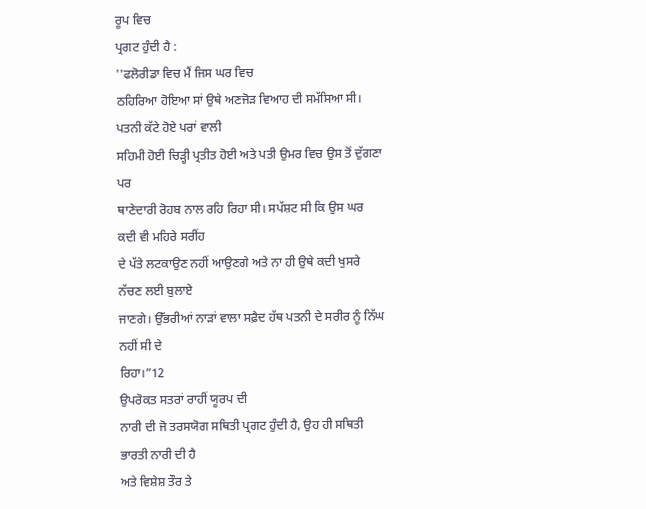ਰੂਪ ਵਿਚ
ਪ੍ਰਗਟ ਹੁੰਦੀ ਹੈ :
''ਫਲੋਰੀਡਾ ਵਿਚ ਮੈਂ ਜਿਸ ਘਰ ਵਿਚ
ਠਹਿਰਿਆ ਹੋਇਆ ਸਾਂ ਉਥੇ ਅਣਜੋੜ ਵਿਆਹ ਦੀ ਸਮੱਸਿਆ ਸੀ। ਪਤਨੀ ਕੱਟੇ ਹੋਏ ਪਰਾਂ ਵਾਲੀ
ਸਹਿਮੀ ਹੋਈ ਚਿੜ੍ਹੀ ਪ੍ਰਤੀਤ ਹੋਈ ਅਤੇ ਪਤੀ ਉਮਰ ਵਿਚ ਉਸ ਤੋਂ ਦੁੱਗਣਾ ਪਰ
ਥਾਣੇਦਾਰੀ ਰੋਹਬ ਨਾਲ ਰਹਿ ਰਿਹਾ ਸੀ। ਸਪੱਸ਼ਟ ਸੀ ਕਿ ਉਸ ਘਰ ਕਦੀ ਵੀ ਮਹਿਰੇ ਸਰੀਂਹ
ਦੇ ਪੱਤੇ ਲਟਕਾਉਣ ਨਹੀਂ ਆਉਣਗੇ ਅਤੇ ਨਾ ਹੀ ਉਥੇ ਕਦੀ ਖੁਸਰੇ ਨੱਚਣ ਲਈ ਬੁਲਾਏ
ਜਾਣਗੇ। ਉੱਭਰੀਆਂ ਨਾੜਾਂ ਵਾਲਾ ਸਫ਼ੈਦ ਹੱਥ ਪਤਨੀ ਦੇ ਸਰੀਰ ਨੂੰ ਨਿੱਘ ਨਹੀਂ ਸੀ ਦੇ
ਰਿਹਾ।”12
ਉਪਰੋਕਤ ਸਤਰਾਂ ਰਾਹੀਂ ਯੂਰਪ ਦੀ
ਨਾਰੀ ਦੀ ਜੋ ਤਰਸਯੋਗ ਸਥਿਤੀ ਪ੍ਰਗਟ ਹੁੰਦੀ ਹੈ, ਉਹ ਹੀ ਸਥਿਤੀ ਭਾਰਤੀ ਨਾਰੀ ਦੀ ਹੈ
ਅਤੇ ਵਿਸ਼ੇਸ਼ ਤੌਰ ਤੇ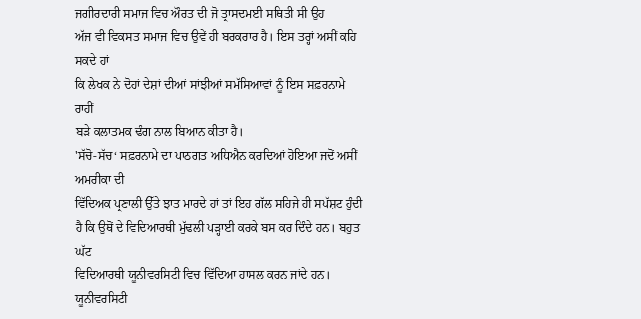ਜਗੀਰਦਾਰੀ ਸਮਾਜ ਵਿਚ ਔਰਤ ਦੀ ਜੋ ਤ੍ਰਾਸਦਮਈ ਸਥਿਤੀ ਸੀ ਉਹ
ਅੱਜ ਵੀ ਵਿਕਸਤ ਸਮਾਜ ਵਿਚ ਉਵੇਂ ਹੀ ਬਰਕਰਾਰ ਹੈ। ਇਸ ਤਰ੍ਹਾਂ ਅਸੀਂ ਕਹਿ ਸਕਦੇ ਹਾਂ
ਕਿ ਲੇਖਕ ਨੇ ਦੋਹਾਂ ਦੇਸ਼ਾਂ ਦੀਆਂ ਸਾਂਝੀਆਂ ਸਮੱਸਿਆਵਾਂ ਨੂੰ ਇਸ ਸਫ਼ਰਨਾਮੇ ਰਾਹੀਂ
ਬੜੇ ਕਲਾਤਮਕ ਢੰਗ ਨਾਲ ਬਿਆਨ ਕੀਤਾ ਹੈ।
'ਸੱਚੋ-ਸੱਚ‘ ਸਫ਼ਰਨਾਮੇ ਦਾ ਪਾਠਗਤ ਅਧਿਐਨ ਕਰਦਿਆਂ ਹੋਇਆ ਜਦੋਂ ਅਸੀਂ ਅਮਰੀਕਾ ਦੀ
ਵਿੱਦਿਅਕ ਪ੍ਰਣਾਲੀ ਉੱਤੇ ਝਾਤ ਮਾਰਦੇ ਹਾਂ ਤਾਂ ਇਹ ਗੱਲ ਸਹਿਜੇ ਹੀ ਸਪੱਸ਼ਟ ਹੁੰਦੀ
ਹੈ ਕਿ ਉਥੋਂ ਦੇ ਵਿਦਿਆਰਥੀ ਮੁੱਢਲੀ ਪੜ੍ਹਾਈ ਕਰਕੇ ਬਸ ਕਰ ਦਿੰਦੇ ਹਨ। ਬਹੁਤ ਘੱਟ
ਵਿਦਿਆਰਥੀ ਯੂਨੀਵਰਸਿਟੀ ਵਿਚ ਵਿੱਦਿਆ ਹਾਸਲ ਕਰਨ ਜਾਂਦੇ ਹਨ। ਯੂਨੀਵਰਸਿਟੀ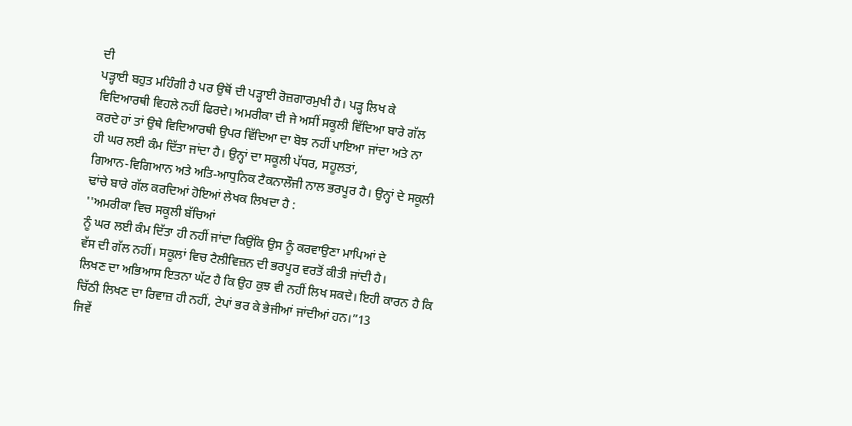ਦੀ
ਪੜ੍ਹਾਈ ਬਹੁਤ ਮਹਿੰਗੀ ਹੈ ਪਰ ਉਥੋਂ ਦੀ ਪੜ੍ਹਾਈ ਰੋਜ਼ਗਾਰਮੁਖੀ ਹੈ। ਪੜ੍ਹ ਲਿਖ ਕੇ
ਵਿਦਿਆਰਥੀ ਵਿਹਲੇ ਨਹੀਂ ਫਿਰਦੇ। ਅਮਰੀਕਾ ਦੀ ਜੇ ਅਸੀਂ ਸਕੂਲੀ ਵਿੱਦਿਆ ਬਾਰੇ ਗੱਲ
ਕਰਦੇ ਹਾਂ ਤਾਂ ਉਥੇ ਵਿਦਿਆਰਥੀ ਉਪਰ ਵਿੱਦਿਆ ਦਾ ਬੋਝ ਨਹੀਂ ਪਾਇਆ ਜਾਂਦਾ ਅਤੇ ਨਾ
ਹੀ ਘਰ ਲਈ ਕੰਮ ਦਿੱਤਾ ਜਾਂਦਾ ਹੈ। ਉਨ੍ਹਾਂ ਦਾ ਸਕੂਲੀ ਪੱਧਰ, ਸਹੂਲਤਾਂ,
ਗਿਆਨ-ਵਿਗਿਆਨ ਅਤੇ ਅਤਿ-ਆਧੁਨਿਕ ਟੈਕਨਾਲੌਜੀ ਨਾਲ ਭਰਪੂਰ ਹੈ। ਉਨ੍ਹਾਂ ਦੇ ਸਕੂਲੀ
ਢਾਂਚੇ ਬਾਰੇ ਗੱਲ ਕਰਦਿਆਂ ਹੋਇਆਂ ਲੇਖਕ ਲਿਖਦਾ ਹੈ :
''ਅਮਰੀਕਾ ਵਿਚ ਸਕੂਲੀ ਬੱਚਿਆਂ
ਨੂੰ ਘਰ ਲਈ ਕੰਮ ਦਿੱਤਾ ਹੀ ਨਹੀਂ ਜਾਂਦਾ ਕਿਉਂਕਿ ਉਸ ਨੂੰ ਕਰਵਾਉਣਾ ਮਾਪਿਆਂ ਦੇ
ਵੱਸ ਦੀ ਗੱਲ ਨਹੀਂ। ਸਕੂਲਾਂ ਵਿਚ ਟੈਲੀਵਿਜ਼ਨ ਦੀ ਭਰਪੂਰ ਵਰਤੋਂ ਕੀਤੀ ਜਾਂਦੀ ਹੈ।
ਲਿਖਣ ਦਾ ਅਭਿਆਸ ਇਤਨਾ ਘੱਟ ਹੈ ਕਿ ਉਹ ਕੁਝ ਵੀ ਨਹੀਂ ਲਿਖ ਸਕਦੇ। ਇਹੀ ਕਾਰਨ ਹੈ ਕਿ
ਚਿੱਠੀ ਲਿਖਣ ਦਾ ਰਿਵਾਜ਼ ਹੀ ਨਹੀਂ, ਟੇਪਾਂ ਭਰ ਕੇ ਭੇਜੀਆਂ ਜਾਂਦੀਆਂ ਹਨ।”13
ਜਿਵੇਂ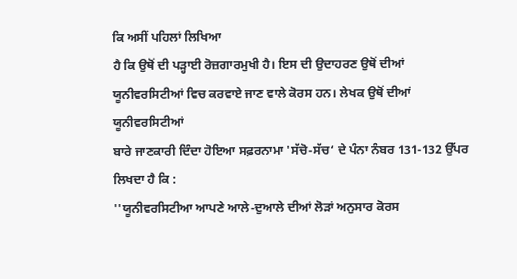ਕਿ ਅਸੀਂ ਪਹਿਲਾਂ ਲਿਖਿਆ
ਹੈ ਕਿ ਉਥੋਂ ਦੀ ਪੜ੍ਹਾਈ ਰੋਜ਼ਗਾਰਮੁਖੀ ਹੈ। ਇਸ ਦੀ ਉਦਾਹਰਣ ਉਥੋਂ ਦੀਆਂ
ਯੂਨੀਵਰਸਿਟੀਆਂ ਵਿਚ ਕਰਵਾਏ ਜਾਣ ਵਾਲੇ ਕੋਰਸ ਹਨ। ਲੇਖਕ ਉਥੋਂ ਦੀਆਂ ਯੂਨੀਵਰਸਿਟੀਆਂ
ਬਾਰੇ ਜਾਣਕਾਰੀ ਦਿੰਦਾ ਹੋਇਆ ਸਫ਼ਰਨਾਮਾ 'ਸੱਚੋ-ਸੱਚ‘ ਦੇ ਪੰਨਾ ਨੰਬਰ 131-132 ਉੱਪਰ
ਲਿਖਦਾ ਹੈ ਕਿ :
''ਯੂਨੀਵਰਸਿਟੀਆ ਆਪਣੇ ਆਲੇ-ਦੁਆਲੇ ਦੀਆਂ ਲੋੜਾਂ ਅਨੁਸਾਰ ਕੋਰਸ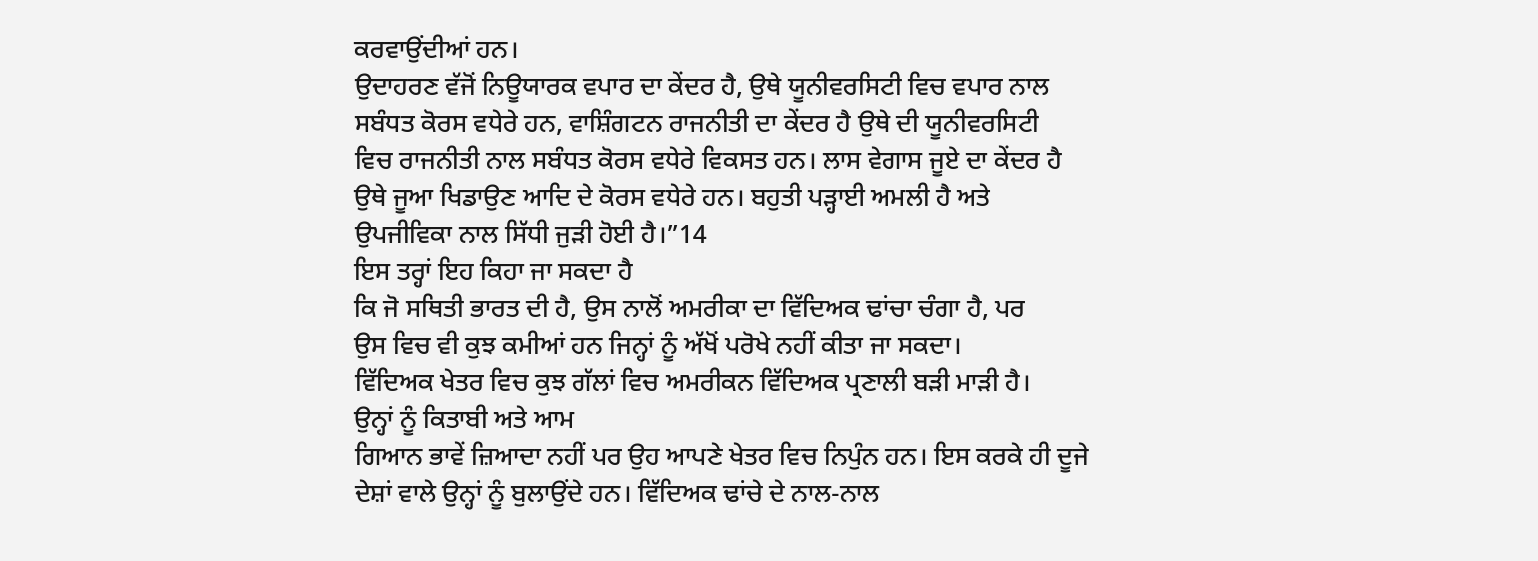ਕਰਵਾਉਂਦੀਆਂ ਹਨ।
ਉਦਾਹਰਣ ਵੱਜੋਂ ਨਿਊਯਾਰਕ ਵਪਾਰ ਦਾ ਕੇਂਦਰ ਹੈ, ਉਥੇ ਯੂਨੀਵਰਸਿਟੀ ਵਿਚ ਵਪਾਰ ਨਾਲ
ਸਬੰਧਤ ਕੋਰਸ ਵਧੇਰੇ ਹਨ, ਵਾਸ਼ਿੰਗਟਨ ਰਾਜਨੀਤੀ ਦਾ ਕੇਂਦਰ ਹੈ ਉਥੇ ਦੀ ਯੂਨੀਵਰਸਿਟੀ
ਵਿਚ ਰਾਜਨੀਤੀ ਨਾਲ ਸਬੰਧਤ ਕੋਰਸ ਵਧੇਰੇ ਵਿਕਸਤ ਹਨ। ਲਾਸ ਵੇਗਾਸ ਜੂਏ ਦਾ ਕੇਂਦਰ ਹੈ
ਉਥੇ ਜੂਆ ਖਿਡਾਉਣ ਆਦਿ ਦੇ ਕੋਰਸ ਵਧੇਰੇ ਹਨ। ਬਹੁਤੀ ਪੜ੍ਹਾਈ ਅਮਲੀ ਹੈ ਅਤੇ
ਉਪਜੀਵਿਕਾ ਨਾਲ ਸਿੱਧੀ ਜੁੜੀ ਹੋਈ ਹੈ।”14
ਇਸ ਤਰ੍ਹਾਂ ਇਹ ਕਿਹਾ ਜਾ ਸਕਦਾ ਹੈ
ਕਿ ਜੋ ਸਥਿਤੀ ਭਾਰਤ ਦੀ ਹੈ, ਉਸ ਨਾਲੋਂ ਅਮਰੀਕਾ ਦਾ ਵਿੱਦਿਅਕ ਢਾਂਚਾ ਚੰਗਾ ਹੈ, ਪਰ
ਉਸ ਵਿਚ ਵੀ ਕੁਝ ਕਮੀਆਂ ਹਨ ਜਿਨ੍ਹਾਂ ਨੂੰ ਅੱਖੋਂ ਪਰੋਖੇ ਨਹੀਂ ਕੀਤਾ ਜਾ ਸਕਦਾ।
ਵਿੱਦਿਅਕ ਖੇਤਰ ਵਿਚ ਕੁਝ ਗੱਲਾਂ ਵਿਚ ਅਮਰੀਕਨ ਵਿੱਦਿਅਕ ਪ੍ਰਣਾਲੀ ਬੜੀ ਮਾੜੀ ਹੈ।
ਉਨ੍ਹਾਂ ਨੂੰ ਕਿਤਾਬੀ ਅਤੇ ਆਮ
ਗਿਆਨ ਭਾਵੇਂ ਜ਼ਿਆਦਾ ਨਹੀਂ ਪਰ ਉਹ ਆਪਣੇ ਖੇਤਰ ਵਿਚ ਨਿਪੁੰਨ ਹਨ। ਇਸ ਕਰਕੇ ਹੀ ਦੂਜੇ
ਦੇਸ਼ਾਂ ਵਾਲੇ ਉਨ੍ਹਾਂ ਨੂੰ ਬੁਲਾਉਂਦੇ ਹਨ। ਵਿੱਦਿਅਕ ਢਾਂਚੇ ਦੇ ਨਾਲ-ਨਾਲ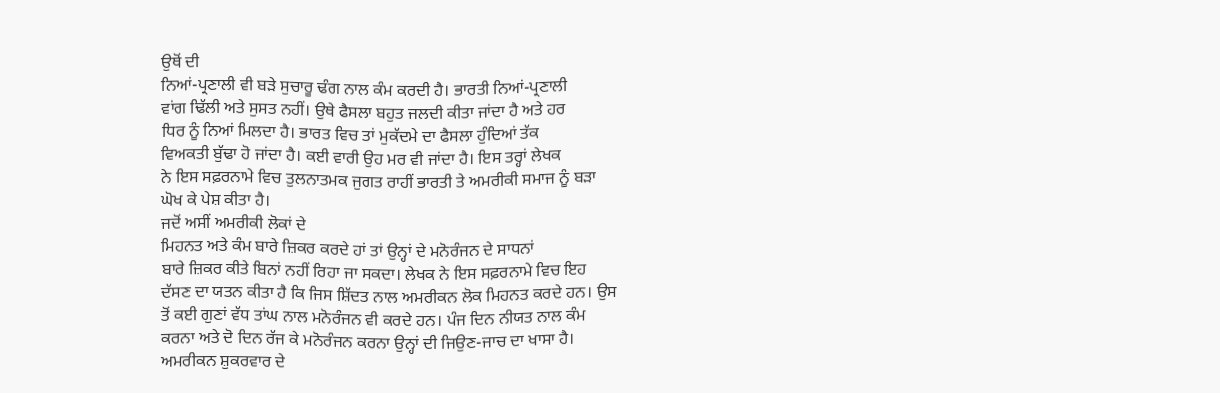ਉਥੋਂ ਦੀ
ਨਿਆਂ-ਪ੍ਰਣਾਲੀ ਵੀ ਬੜੇ ਸੁਚਾਰੂ ਢੰਗ ਨਾਲ ਕੰਮ ਕਰਦੀ ਹੈ। ਭਾਰਤੀ ਨਿਆਂ-ਪ੍ਰਣਾਲੀ
ਵਾਂਗ ਢਿੱਲੀ ਅਤੇ ਸੁਸਤ ਨਹੀਂ। ਉਥੇ ਫੈਸਲਾ ਬਹੁਤ ਜਲਦੀ ਕੀਤਾ ਜਾਂਦਾ ਹੈ ਅਤੇ ਹਰ
ਧਿਰ ਨੂੰ ਨਿਆਂ ਮਿਲਦਾ ਹੈ। ਭਾਰਤ ਵਿਚ ਤਾਂ ਮੁਕੱਦਮੇ ਦਾ ਫੈਸਲਾ ਹੁੰਦਿਆਂ ਤੱਕ
ਵਿਅਕਤੀ ਬੁੱਢਾ ਹੋ ਜਾਂਦਾ ਹੈ। ਕਈ ਵਾਰੀ ਉਹ ਮਰ ਵੀ ਜਾਂਦਾ ਹੈ। ਇਸ ਤਰ੍ਹਾਂ ਲੇਖਕ
ਨੇ ਇਸ ਸਫ਼ਰਨਾਮੇ ਵਿਚ ਤੁਲਨਾਤਮਕ ਜੁਗਤ ਰਾਹੀਂ ਭਾਰਤੀ ਤੇ ਅਮਰੀਕੀ ਸਮਾਜ ਨੂੰ ਬੜਾ
ਘੋਖ ਕੇ ਪੇਸ਼ ਕੀਤਾ ਹੈ।
ਜਦੋਂ ਅਸੀਂ ਅਮਰੀਕੀ ਲੋਕਾਂ ਦੇ
ਮਿਹਨਤ ਅਤੇ ਕੰਮ ਬਾਰੇ ਜ਼ਿਕਰ ਕਰਦੇ ਹਾਂ ਤਾਂ ਉਨ੍ਹਾਂ ਦੇ ਮਨੋਰੰਜਨ ਦੇ ਸਾਧਨਾਂ
ਬਾਰੇ ਜ਼ਿਕਰ ਕੀਤੇ ਬਿਨਾਂ ਨਹੀਂ ਰਿਹਾ ਜਾ ਸਕਦਾ। ਲੇਖਕ ਨੇ ਇਸ ਸਫ਼ਰਨਾਮੇ ਵਿਚ ਇਹ
ਦੱਸਣ ਦਾ ਯਤਨ ਕੀਤਾ ਹੈ ਕਿ ਜਿਸ ਸ਼ਿੱਦਤ ਨਾਲ ਅਮਰੀਕਨ ਲੋਕ ਮਿਹਨਤ ਕਰਦੇ ਹਨ। ਉਸ
ਤੋਂ ਕਈ ਗੁਣਾਂ ਵੱਧ ਤਾਂਘ ਨਾਲ ਮਨੋਰੰਜਨ ਵੀ ਕਰਦੇ ਹਨ। ਪੰਜ ਦਿਨ ਨੀਯਤ ਨਾਲ ਕੰਮ
ਕਰਨਾ ਅਤੇ ਦੋ ਦਿਨ ਰੱਜ ਕੇ ਮਨੋਰੰਜਨ ਕਰਨਾ ਉਨ੍ਹਾਂ ਦੀ ਜਿਉਣ-ਜਾਚ ਦਾ ਖਾਸਾ ਹੈ।
ਅਮਰੀਕਨ ਸ਼ੁਕਰਵਾਰ ਦੇ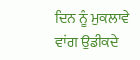ਦਿਨ ਨੂੰ ਮੁਕਲਾਵੇ ਵਾਂਗ ਉਡੀਕਦੇ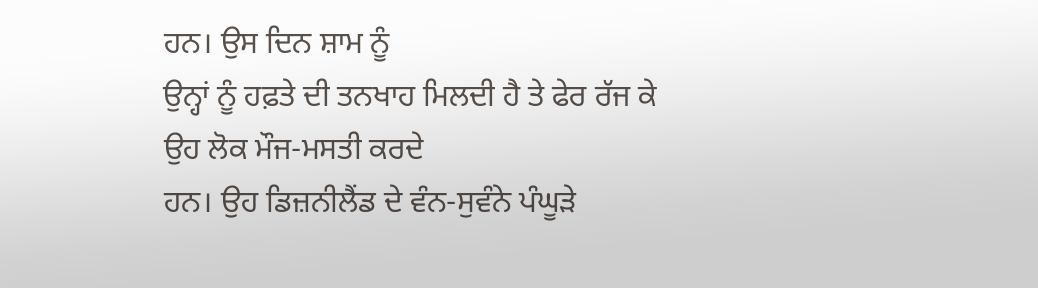ਹਨ। ਉਸ ਦਿਨ ਸ਼ਾਮ ਨੂੰ
ਉਨ੍ਹਾਂ ਨੂੰ ਹਫ਼ਤੇ ਦੀ ਤਨਖਾਹ ਮਿਲਦੀ ਹੈ ਤੇ ਫੇਰ ਰੱਜ ਕੇ ਉਹ ਲੋਕ ਮੌਜ-ਮਸਤੀ ਕਰਦੇ
ਹਨ। ਉਹ ਡਿਜ਼ਨੀਲੈਂਡ ਦੇ ਵੰਨ-ਸੁਵੰਨੇ ਪੰਘੂੜੇ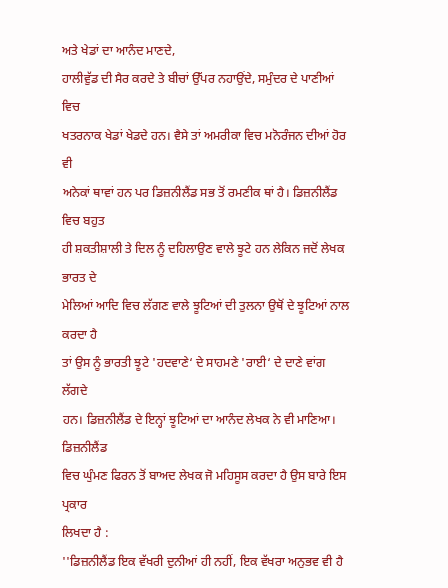ਅਤੇ ਖੇਡਾਂ ਦਾ ਆਨੰਦ ਮਾਣਦੇ,
ਹਾਲੀਵੁੱਡ ਦੀ ਸੈਰ ਕਰਦੇ ਤੇ ਬੀਚਾਂ ਉੱਪਰ ਨਹਾਉਂਦੇ, ਸਮੁੰਦਰ ਦੇ ਪਾਣੀਆਂ ਵਿਚ
ਖਤਰਨਾਕ ਖੇਡਾਂ ਖੇਡਦੇ ਹਨ। ਵੈਸੇ ਤਾਂ ਅਮਰੀਕਾ ਵਿਚ ਮਨੋਰੰਜਨ ਦੀਆਂ ਹੋਰ ਵੀ
ਅਨੇਕਾਂ ਥਾਵਾਂ ਹਨ ਪਰ ਡਿਜ਼ਨੀਲੈਂਡ ਸਭ ਤੋਂ ਰਮਣੀਕ ਥਾਂ ਹੈ। ਡਿਜ਼ਨੀਲੈਂਡ ਵਿਚ ਬਹੁਤ
ਹੀ ਸ਼ਕਤੀਸ਼ਾਲੀ ਤੇ ਦਿਲ ਨੂੰ ਦਹਿਲਾਉਣ ਵਾਲੇ ਝੂਟੇ ਹਨ ਲੇਕਿਨ ਜਦੋਂ ਲੇਖਕ ਭਾਰਤ ਦੇ
ਮੇਲਿਆਂ ਆਦਿ ਵਿਚ ਲੱਗਣ ਵਾਲੇ ਝੂਟਿਆਂ ਦੀ ਤੁਲਨਾ ਉਥੋਂ ਦੇ ਝੂਟਿਆਂ ਨਾਲ ਕਰਦਾ ਹੈ
ਤਾਂ ਉਸ ਨੂੰ ਭਾਰਤੀ ਝੂਟੇ 'ਹਦਵਾਣੇ‘ ਦੇ ਸਾਹਮਣੇ 'ਰਾਈ‘ ਦੇ ਦਾਣੇ ਵਾਂਗ ਲੱਗਦੇ
ਹਨ। ਡਿਜ਼ਨੀਲੈਂਡ ਦੇ ਇਨ੍ਹਾਂ ਝੂਟਿਆਂ ਦਾ ਆਨੰਦ ਲੇਖਕ ਨੇ ਵੀ ਮਾਣਿਆ। ਡਿਜ਼ਨੀਲੈਂਡ
ਵਿਚ ਘੁੰਮਣ ਫਿਰਨ ਤੋਂ ਬਾਅਦ ਲੇਖਕ ਜੋ ਮਹਿਸੂਸ ਕਰਦਾ ਹੈ ਉਸ ਬਾਰੇ ਇਸ ਪ੍ਰਕਾਰ
ਲਿਖਦਾ ਹੈ :
''ਡਿਜ਼ਨੀਲੈਂਡ ਇਕ ਵੱਖਰੀ ਦੁਨੀਆਂ ਹੀ ਨਹੀਂ, ਇਕ ਵੱਖਰਾ ਅਨੁਭਵ ਵੀ ਹੈ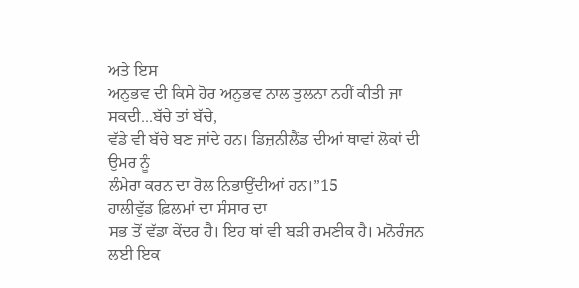ਅਤੇ ਇਸ
ਅਨੁਭਵ ਦੀ ਕਿਸੇ ਹੋਰ ਅਨੁਭਵ ਨਾਲ ਤੁਲਨਾ ਨਹੀਂ ਕੀਤੀ ਜਾ ਸਕਦੀ...ਬੱਚੇ ਤਾਂ ਬੱਚੇ,
ਵੱਡੇ ਵੀ ਬੱਚੇ ਬਣ ਜਾਂਦੇ ਹਨ। ਡਿਜ਼ਨੀਲੈਂਡ ਦੀਆਂ ਥਾਵਾਂ ਲੋਕਾਂ ਦੀ ਉਮਰ ਨੂੰ
ਲੰਮੇਰਾ ਕਰਨ ਦਾ ਰੋਲ ਨਿਭਾਉਂਦੀਆਂ ਹਨ।”15
ਹਾਲੀਵੁੱਡ ਫ਼ਿਲਮਾਂ ਦਾ ਸੰਸਾਰ ਦਾ
ਸਭ ਤੋਂ ਵੱਡਾ ਕੇਂਦਰ ਹੈ। ਇਹ ਥਾਂ ਵੀ ਬੜੀ ਰਮਣੀਕ ਹੈ। ਮਨੋਰੰਜਨ ਲਈ ਇਕ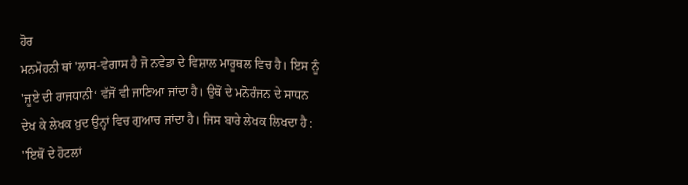ਹੋਰ
ਮਨਮੋਹਨੀ ਥਾਂ 'ਲਾਸ-ਵੇਗਾਸ ਹੈ ਜੋ ਨਵੇਡਾ ਦੇ ਵਿਸ਼ਾਲ ਮਾਰੂਥਲ ਵਿਚ ਹੈ। ਇਸ ਨੂੰ
'ਜੂਏ ਦੀ ਰਾਜਧਾਨੀ‘ ਵੱਜੋਂ ਵੀ ਜਾਣਿਆ ਜਾਂਦਾ ਹੈ। ਉਥੋਂ ਦੇ ਮਨੋਰੰਜਨ ਦੇ ਸਾਧਨ
ਦੇਖ ਕੇ ਲੇਖਕ ਖ਼ੁਦ ਉਨ੍ਹਾਂ ਵਿਚ ਗੁਆਚ ਜਾਂਦਾ ਹੈ। ਜਿਸ ਬਾਰੇ ਲੇਖਕ ਲਿਖਦਾ ਹੈ :
''ਇਥੋਂ ਦੇ ਹੋਟਲਾਂ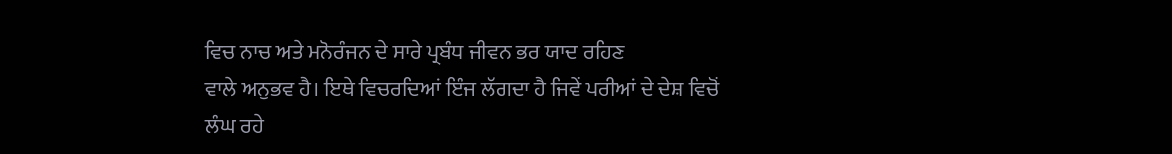ਵਿਚ ਨਾਚ ਅਤੇ ਮਨੋਰੰਜਨ ਦੇ ਸਾਰੇ ਪ੍ਰਬੰਧ ਜੀਵਨ ਭਰ ਯਾਦ ਰਹਿਣ
ਵਾਲੇ ਅਨੁਭਵ ਹੈ। ਇਥੇ ਵਿਚਰਦਿਆਂ ਇੰਜ ਲੱਗਦਾ ਹੈ ਜਿਵੇਂ ਪਰੀਆਂ ਦੇ ਦੇਸ਼ ਵਿਚੋਂ
ਲੰਘ ਰਹੇ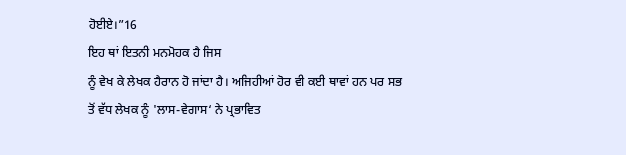ਹੋਈਏ।”16
ਇਹ ਥਾਂ ਇਤਨੀ ਮਨਮੋਹਕ ਹੈ ਜਿਸ
ਨੂੰ ਵੇਖ ਕੇ ਲੇਖਕ ਹੈਰਾਨ ਹੋ ਜਾਂਦਾ ਹੈ। ਅਜਿਹੀਆਂ ਹੋਰ ਵੀ ਕਈ ਥਾਵਾਂ ਹਨ ਪਰ ਸਭ
ਤੋਂ ਵੱਧ ਲੇਖਕ ਨੂੰ 'ਲਾਸ-ਵੇਗਾਸ‘ ਨੇ ਪ੍ਰਭਾਵਿਤ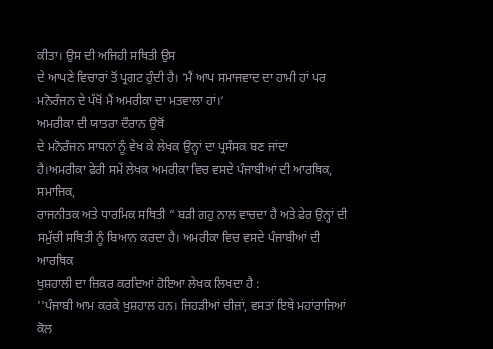ਕੀਤਾ। ਉਸ ਦੀ ਅਜਿਹੀ ਸਥਿਤੀ ਉਸ
ਦੇ ਆਪਣੇ ਵਿਚਾਰਾਂ ਤੋਂ ਪ੍ਰਗਟ ਹੁੰਦੀ ਹੈ। 'ਮੈਂ ਆਪ ਸਮਾਜਵਾਦ ਦਾ ਹਾਮੀ ਹਾਂ ਪਰ
ਮਨੋਰੰਜਨ ਦੇ ਪੱਖੋਂ ਮੈਂ ਅਮਰੀਕਾ ਦਾ ਮਤਵਾਲਾ ਹਾਂ।‘
ਅਮਰੀਕਾ ਦੀ ਯਾਤਰਾ ਦੌਰਾਨ ਉਥੋਂ
ਦੇ ਮਨੋਰੰਜਨ ਸਾਧਨਾਂ ਨੂੰ ਵੇਖ ਕੇ ਲੇਖਕ ਉਨ੍ਹਾਂ ਦਾ ਪ੍ਰਸੰਸਕ ਬਣ ਜਾਂਦਾ
ਹੈ।ਅਮਰੀਕਾ ਫੇਰੀ ਸਮੇਂ ਲੇਖਕ ਅਮਰੀਕਾ ਵਿਚ ਵਸਦੇ ਪੰਜਾਬੀਆਂ ਦੀ ਆਰਥਿਕ, ਸਮਾਜਿਕ,
ਰਾਜਨੀਤਕ ਅਤੇ ਧਾਰਮਿਕ ਸਥਿਤੀ ” ਬੜੀ ਗਹੁ ਨਾਲ ਵਾਚਦਾ ਹੈ ਅਤੇ ਫੇਰ ਉਨ੍ਹਾਂ ਦੀ
ਸਮੁੱਚੀ ਸਥਿਤੀ ਨੂੰ ਬਿਆਨ ਕਰਦਾ ਹੈ। ਅਮਰੀਕਾ ਵਿਚ ਵਸਦੇ ਪੰਜਾਬੀਆਂ ਦੀ ਆਰਥਿਕ
ਖੁਸ਼ਹਾਲੀ ਦਾ ਜ਼ਿਕਰ ਕਰਦਿਆਂ ਹੋਇਆ ਲੇਖਕ ਲਿਖਦਾ ਹੈ :
''ਪੰਜਾਬੀ ਆਮ ਕਰਕੇ ਖੁਸ਼ਹਾਲ ਹਨ। ਜਿਹੜੀਆਂ ਚੀਜ਼ਾਂ, ਵਸਤਾਂ ਇਥੇ ਮਹਾਂਰਾਜਿਆਂ ਕੋਲ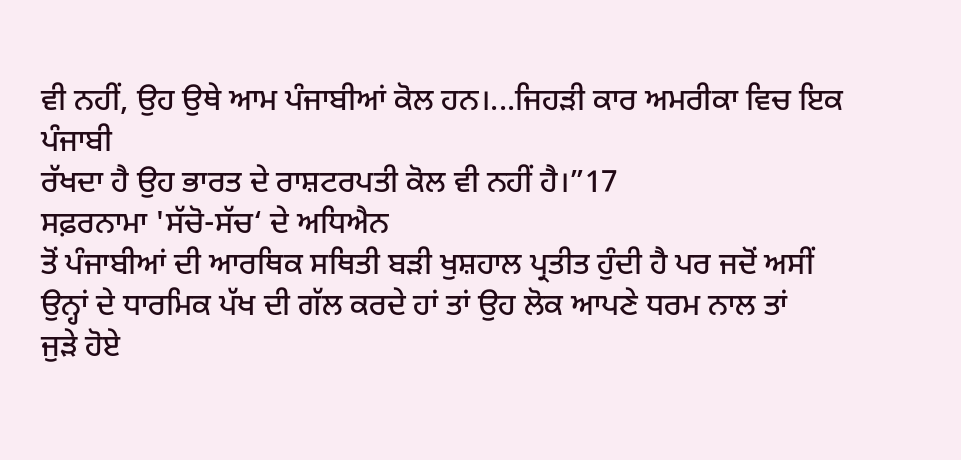ਵੀ ਨਹੀਂ, ਉਹ ਉਥੇ ਆਮ ਪੰਜਾਬੀਆਂ ਕੋਲ ਹਨ।...ਜਿਹੜੀ ਕਾਰ ਅਮਰੀਕਾ ਵਿਚ ਇਕ ਪੰਜਾਬੀ
ਰੱਖਦਾ ਹੈ ਉਹ ਭਾਰਤ ਦੇ ਰਾਸ਼ਟਰਪਤੀ ਕੋਲ ਵੀ ਨਹੀਂ ਹੈ।”17
ਸਫ਼ਰਨਾਮਾ 'ਸੱਚੋ-ਸੱਚ‘ ਦੇ ਅਧਿਐਨ
ਤੋਂ ਪੰਜਾਬੀਆਂ ਦੀ ਆਰਥਿਕ ਸਥਿਤੀ ਬੜੀ ਖੁਸ਼ਹਾਲ ਪ੍ਰਤੀਤ ਹੁੰਦੀ ਹੈ ਪਰ ਜਦੋਂ ਅਸੀਂ
ਉਨ੍ਹਾਂ ਦੇ ਧਾਰਮਿਕ ਪੱਖ ਦੀ ਗੱਲ ਕਰਦੇ ਹਾਂ ਤਾਂ ਉਹ ਲੋਕ ਆਪਣੇ ਧਰਮ ਨਾਲ ਤਾਂ
ਜੁੜੇ ਹੋਏ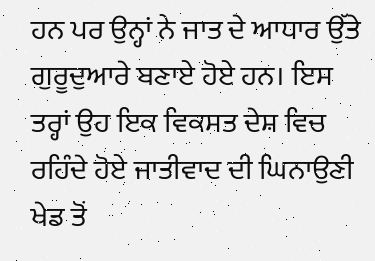ਹਨ ਪਰ ਉਨ੍ਹਾਂ ਨੇ ਜਾਤ ਦੇ ਆਧਾਰ ਉੱਤੇ ਗੁਰੂਦੁਆਰੇ ਬਣਾਏ ਹੋਏ ਹਨ। ਇਸ
ਤਰ੍ਹਾਂ ਉਹ ਇਕ ਵਿਕਸਤ ਦੇਸ਼ ਵਿਚ ਰਹਿੰਦੇ ਹੋਏ ਜਾਤੀਵਾਦ ਦੀ ਘਿਨਾਉਣੀ ਖੇਡ ਤੋਂ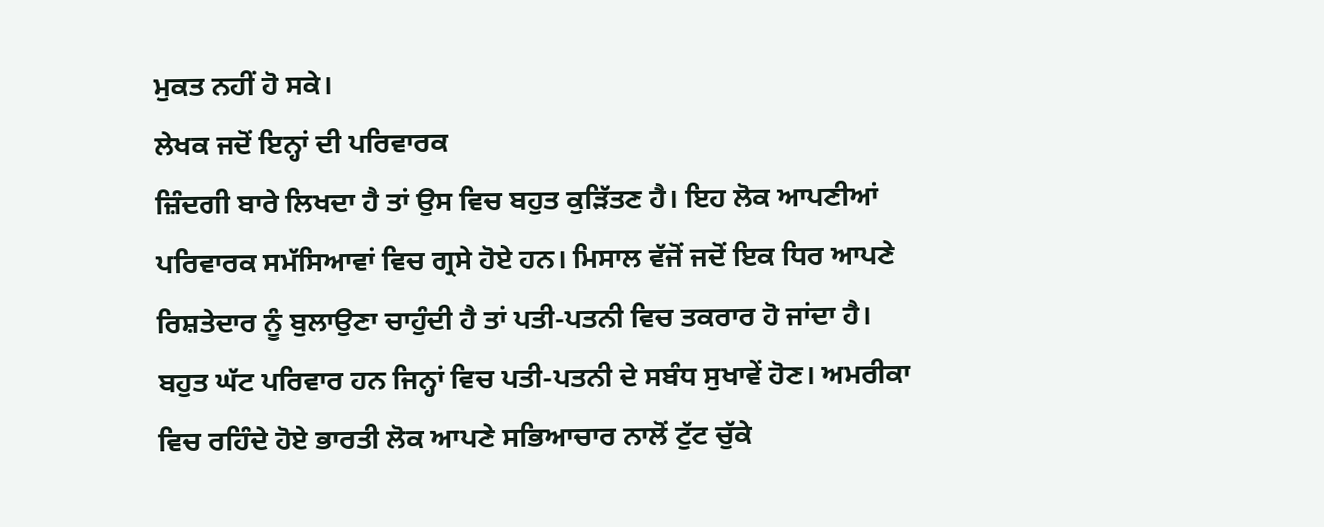ਮੁਕਤ ਨਹੀਂ ਹੋ ਸਕੇ।
ਲੇਖਕ ਜਦੋਂ ਇਨ੍ਹਾਂ ਦੀ ਪਰਿਵਾਰਕ
ਜ਼ਿੰਦਗੀ ਬਾਰੇ ਲਿਖਦਾ ਹੈ ਤਾਂ ਉਸ ਵਿਚ ਬਹੁਤ ਕੁੜਿੱਤਣ ਹੈ। ਇਹ ਲੋਕ ਆਪਣੀਆਂ
ਪਰਿਵਾਰਕ ਸਮੱਸਿਆਵਾਂ ਵਿਚ ਗ੍ਰਸੇ ਹੋਏ ਹਨ। ਮਿਸਾਲ ਵੱਜੋਂ ਜਦੋਂ ਇਕ ਧਿਰ ਆਪਣੇ
ਰਿਸ਼ਤੇਦਾਰ ਨੂੰ ਬੁਲਾਉਣਾ ਚਾਹੁੰਦੀ ਹੈ ਤਾਂ ਪਤੀ-ਪਤਨੀ ਵਿਚ ਤਕਰਾਰ ਹੋ ਜਾਂਦਾ ਹੈ।
ਬਹੁਤ ਘੱਟ ਪਰਿਵਾਰ ਹਨ ਜਿਨ੍ਹਾਂ ਵਿਚ ਪਤੀ-ਪਤਨੀ ਦੇ ਸਬੰਧ ਸੁਖਾਵੇਂ ਹੋਣ। ਅਮਰੀਕਾ
ਵਿਚ ਰਹਿੰਦੇ ਹੋਏ ਭਾਰਤੀ ਲੋਕ ਆਪਣੇ ਸਭਿਆਚਾਰ ਨਾਲੋਂ ਟੁੱਟ ਚੁੱਕੇ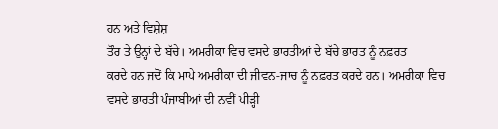ਹਨ ਅਤੇ ਵਿਸ਼ੇਸ਼
ਤੌਰ ਤੇ ਉਨ੍ਹਾਂ ਦੇ ਬੱਚੇ। ਅਮਰੀਕਾ ਵਿਚ ਵਸਦੇ ਭਾਰਤੀਆਂ ਦੇ ਬੱਚੇ ਭਾਰਤ ਨੂੰ ਨਫ਼ਰਤ
ਕਰਦੇ ਹਨ ਜਦੋਂ ਕਿ ਮਾਪੇ ਅਮਰੀਕਾ ਦੀ ਜੀਵਨ-ਜਾਚ ਨੂੰ ਨਫ਼ਰਤ ਕਰਦੇ ਹਨ। ਅਮਰੀਕਾ ਵਿਚ
ਵਸਦੇ ਭਾਰਤੀ ਪੰਜਾਬੀਆਂ ਦੀ ਨਵੀਂ ਪੀੜ੍ਹੀ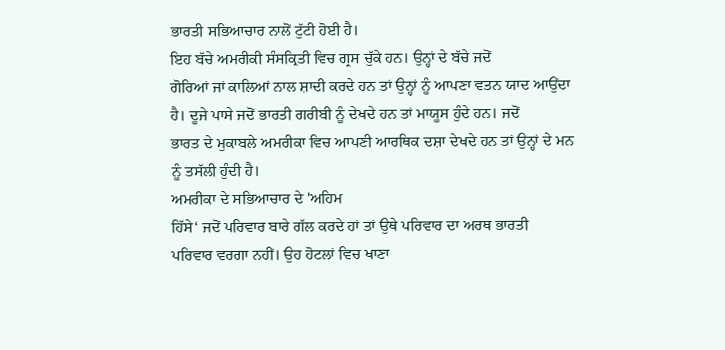ਭਾਰਤੀ ਸਭਿਆਚਾਰ ਨਾਲੋਂ ਟੁੱਟੀ ਹੋਈ ਹੈ।
ਇਹ ਬੱਚੇ ਅਮਰੀਕੀ ਸੰਸਕ੍ਰਿਤੀ ਵਿਚ ਗ੍ਰਸ ਚੁੱਕੇ ਹਨ। ਉਨ੍ਹਾਂ ਦੇ ਬੱਚੇ ਜਦੋਂ
ਗੋਰਿਆਂ ਜਾਂ ਕਾਲਿਆਂ ਨਾਲ ਸ਼ਾਦੀ ਕਰਦੇ ਹਨ ਤਾਂ ਉਨ੍ਹਾਂ ਨੂੰ ਆਪਣਾ ਵਤਨ ਯਾਦ ਆਉਂਦਾ
ਹੈ। ਦੂਜੇ ਪਾਸੇ ਜਦੋਂ ਭਾਰਤੀ ਗਰੀਬੀ ਨੂੰ ਦੇਖਦੇ ਹਨ ਤਾਂ ਮਾਯੂਸ ਹੁੰਦੇ ਹਨ। ਜਦੋਂ
ਭਾਰਤ ਦੇ ਮੁਕਾਬਲੇ ਅਮਰੀਕਾ ਵਿਚ ਆਪਣੀ ਆਰਥਿਕ ਦਸ਼ਾ ਦੇਖਦੇ ਹਨ ਤਾਂ ਉਨ੍ਹਾਂ ਦੇ ਮਨ
ਨੂੰ ਤਸੱਲੀ ਹੁੰਦੀ ਹੈ।
ਅਮਰੀਕਾ ਦੇ ਸਭਿਆਚਾਰ ਦੇ 'ਅਹਿਮ
ਹਿੱਸੇ‘ ਜਦੋਂ ਪਰਿਵਾਰ ਬਾਰੇ ਗੱਲ ਕਰਦੇ ਹਾਂ ਤਾਂ ਉਥੇ ਪਰਿਵਾਰ ਦਾ ਅਰਥ ਭਾਰਤੀ
ਪਰਿਵਾਰ ਵਰਗਾ ਨਹੀਂ। ਉਹ ਹੋਟਲਾਂ ਵਿਚ ਖਾਣਾ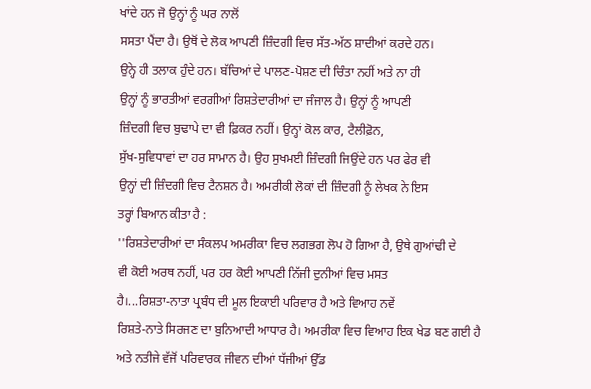ਖਾਂਦੇ ਹਨ ਜੋ ਉਨ੍ਹਾਂ ਨੂੰ ਘਰ ਨਾਲੋਂ
ਸਸਤਾ ਪੈਂਦਾ ਹੈ। ਉਥੋਂ ਦੇ ਲੋਕ ਆਪਣੀ ਜ਼ਿੰਦਗੀ ਵਿਚ ਸੱਤ-ਅੱਠ ਸ਼ਾਦੀਆਂ ਕਰਦੇ ਹਨ।
ਉਨ੍ਹੇ ਹੀ ਤਲਾਕ ਹੁੰਦੇ ਹਨ। ਬੱਚਿਆਂ ਦੇ ਪਾਲਣ-ਪੋਸ਼ਣ ਦੀ ਚਿੰਤਾ ਨਹੀਂ ਅਤੇ ਨਾ ਹੀ
ਉਨ੍ਹਾਂ ਨੂੰ ਭਾਰਤੀਆਂ ਵਰਗੀਆਂ ਰਿਸ਼ਤੇਦਾਰੀਆਂ ਦਾ ਜੰਜਾਲ ਹੈ। ਉਨ੍ਹਾਂ ਨੂੰ ਆਪਣੀ
ਜ਼ਿੰਦਗੀ ਵਿਚ ਬੁਢਾਪੇ ਦਾ ਵੀ ਫ਼ਿਕਰ ਨਹੀਂ। ਉਨ੍ਹਾਂ ਕੋਲ ਕਾਰ, ਟੈਲੀਫ਼ੋਨ,
ਸੁੱਖ-ਸੁਵਿਧਾਵਾਂ ਦਾ ਹਰ ਸਾਮਾਨ ਹੈ। ਉਹ ਸੁਖਮਈ ਜ਼ਿੰਦਗੀ ਜਿਉਂਦੇ ਹਨ ਪਰ ਫੇਰ ਵੀ
ਉਨ੍ਹਾਂ ਦੀ ਜ਼ਿੰਦਗੀ ਵਿਚ ਟੈਨਸ਼ਨ ਹੈ। ਅਮਰੀਕੀ ਲੋਕਾਂ ਦੀ ਜ਼ਿੰਦਗੀ ਨੂੰ ਲੇਖਕ ਨੇ ਇਸ
ਤਰ੍ਹਾਂ ਬਿਆਨ ਕੀਤਾ ਹੈ :
''ਰਿਸ਼ਤੇਦਾਰੀਆਂ ਦਾ ਸੰਕਲਪ ਅਮਰੀਕਾ ਵਿਚ ਲਗਭਗ ਲੋਪ ਹੋ ਗਿਆ ਹੈ, ਉਥੇ ਗੁਆਂਢੀ ਦੇ
ਵੀ ਕੋਈ ਅਰਥ ਨਹੀਂ, ਪਰ ਹਰ ਕੋਈ ਆਪਣੀ ਨਿੱਜੀ ਦੁਨੀਆਂ ਵਿਚ ਮਸਤ
ਹੈ।...ਰਿਸ਼ਤਾ-ਨਾਤਾ ਪ੍ਰਬੰਧ ਦੀ ਮੂਲ ਇਕਾਈ ਪਰਿਵਾਰ ਹੈ ਅਤੇ ਵਿਆਹ ਨਵੇਂ
ਰਿਸ਼ਤੇ-ਨਾਤੇ ਸਿਰਜਣ ਦਾ ਬੁਨਿਆਦੀ ਆਧਾਰ ਹੈ। ਅਮਰੀਕਾ ਵਿਚ ਵਿਆਹ ਇਕ ਖੇਡ ਬਣ ਗਈ ਹੈ
ਅਤੇ ਨਤੀਜੇ ਵੱਜੋਂ ਪਰਿਵਾਰਕ ਜੀਵਨ ਦੀਆਂ ਧੱਜੀਆਂ ਉੱਡ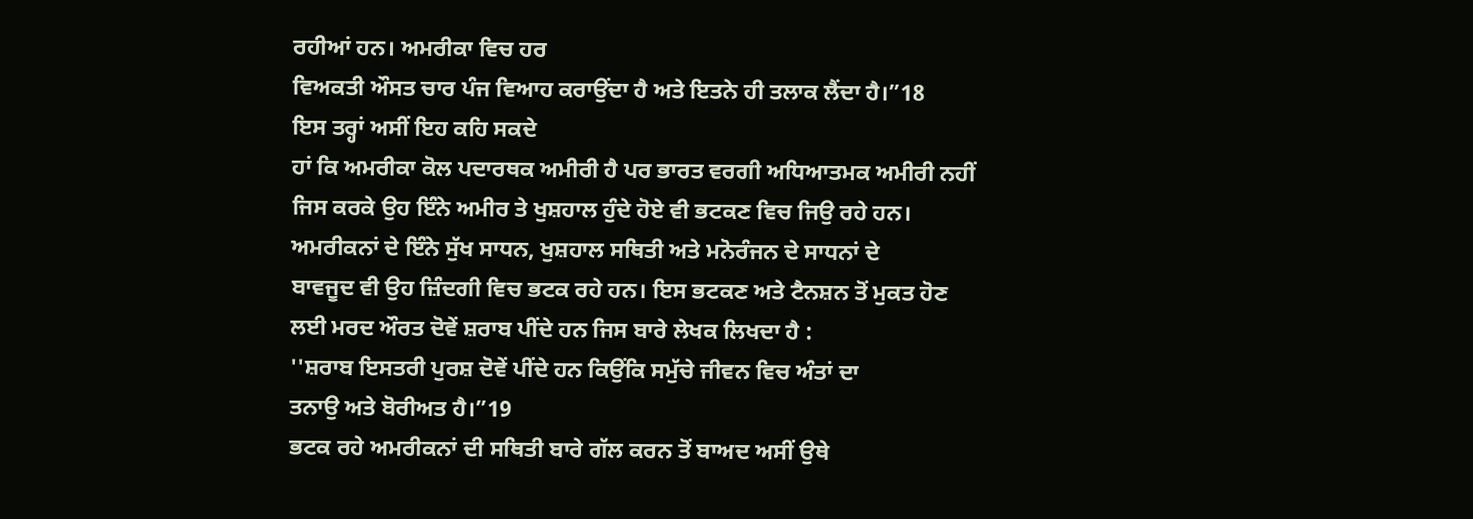ਰਹੀਆਂ ਹਨ। ਅਮਰੀਕਾ ਵਿਚ ਹਰ
ਵਿਅਕਤੀ ਔਸਤ ਚਾਰ ਪੰਜ ਵਿਆਹ ਕਰਾਉਂਦਾ ਹੈ ਅਤੇ ਇਤਨੇ ਹੀ ਤਲਾਕ ਲੈਂਦਾ ਹੈ।”18
ਇਸ ਤਰ੍ਹਾਂ ਅਸੀਂ ਇਹ ਕਹਿ ਸਕਦੇ
ਹਾਂ ਕਿ ਅਮਰੀਕਾ ਕੋਲ ਪਦਾਰਥਕ ਅਮੀਰੀ ਹੈ ਪਰ ਭਾਰਤ ਵਰਗੀ ਅਧਿਆਤਮਕ ਅਮੀਰੀ ਨਹੀਂ
ਜਿਸ ਕਰਕੇ ਉਹ ਇੰਨੇ ਅਮੀਰ ਤੇ ਖੁਸ਼ਹਾਲ ਹੁੰਦੇ ਹੋਏ ਵੀ ਭਟਕਣ ਵਿਚ ਜਿਉ ਰਹੇ ਹਨ।
ਅਮਰੀਕਨਾਂ ਦੇ ਇੰਨੇ ਸੁੱਖ ਸਾਧਨ, ਖੁਸ਼ਹਾਲ ਸਥਿਤੀ ਅਤੇ ਮਨੋਰੰਜਨ ਦੇ ਸਾਧਨਾਂ ਦੇ
ਬਾਵਜੂਦ ਵੀ ਉਹ ਜ਼ਿੰਦਗੀ ਵਿਚ ਭਟਕ ਰਹੇ ਹਨ। ਇਸ ਭਟਕਣ ਅਤੇ ਟੈਨਸ਼ਨ ਤੋਂ ਮੁਕਤ ਹੋਣ
ਲਈ ਮਰਦ ਔਰਤ ਦੋਵੇਂ ਸ਼ਰਾਬ ਪੀਂਦੇ ਹਨ ਜਿਸ ਬਾਰੇ ਲੇਖਕ ਲਿਖਦਾ ਹੈ :
''ਸ਼ਰਾਬ ਇਸਤਰੀ ਪੁਰਸ਼ ਦੋਵੇਂ ਪੀਂਦੇ ਹਨ ਕਿਉਂਕਿ ਸਮੁੱਚੇ ਜੀਵਨ ਵਿਚ ਅੰਤਾਂ ਦਾ
ਤਨਾਉ ਅਤੇ ਬੋਰੀਅਤ ਹੈ।”19
ਭਟਕ ਰਹੇ ਅਮਰੀਕਨਾਂ ਦੀ ਸਥਿਤੀ ਬਾਰੇ ਗੱਲ ਕਰਨ ਤੋਂ ਬਾਅਦ ਅਸੀਂ ਉਥੇ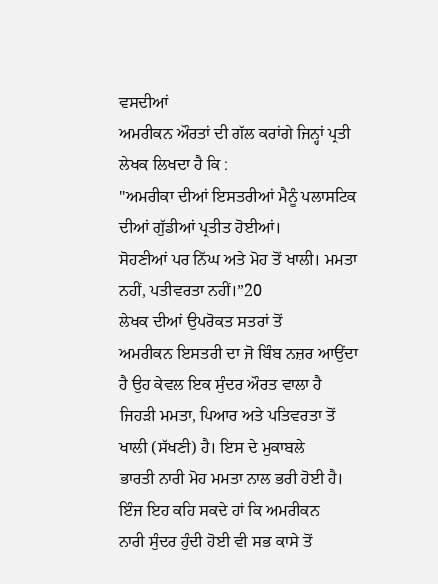ਵਸਦੀਆਂ
ਅਮਰੀਕਨ ਔਰਤਾਂ ਦੀ ਗੱਲ ਕਰਾਂਗੇ ਜਿਨ੍ਹਾਂ ਪ੍ਰਤੀ ਲੇਖਕ ਲਿਖਦਾ ਹੈ ਕਿ :
''ਅਮਰੀਕਾ ਦੀਆਂ ਇਸਤਰੀਆਂ ਮੈਨੂੰ ਪਲਾਸਟਿਕ ਦੀਆਂ ਗੁੱਡੀਆਂ ਪ੍ਰਤੀਤ ਹੋਈਆਂ।
ਸੋਹਣੀਆਂ ਪਰ ਨਿੱਘ ਅਤੇ ਮੋਹ ਤੋਂ ਖਾਲੀ। ਮਮਤਾ ਨਹੀਂ, ਪਤੀਵਰਤਾ ਨਹੀਂ।”20
ਲੇਖਕ ਦੀਆਂ ਉਪਰੋਕਤ ਸਤਰਾਂ ਤੋਂ
ਅਮਰੀਕਨ ਇਸਤਰੀ ਦਾ ਜੋ ਬਿੰਬ ਨਜ਼ਰ ਆਉਂਦਾ ਹੈ ਉਹ ਕੇਵਲ ਇਕ ਸੁੰਦਰ ਔਰਤ ਵਾਲਾ ਹੈ
ਜਿਹੜੀ ਮਮਤਾ, ਪਿਆਰ ਅਤੇ ਪਤਿਵਰਤਾ ਤੋਂ ਖਾਲੀ (ਸੱਖਣੀ) ਹੈ। ਇਸ ਦੇ ਮੁਕਾਬਲੇ
ਭਾਰਤੀ ਨਾਰੀ ਮੋਹ ਮਮਤਾ ਨਾਲ ਭਰੀ ਹੋਈ ਹੈ। ਇੰਜ ਇਹ ਕਹਿ ਸਕਦੇ ਹਾਂ ਕਿ ਅਮਰੀਕਨ
ਨਾਰੀ ਸੁੰਦਰ ਹੁੰਦੀ ਹੋਈ ਵੀ ਸਭ ਕਾਸੇ ਤੋਂ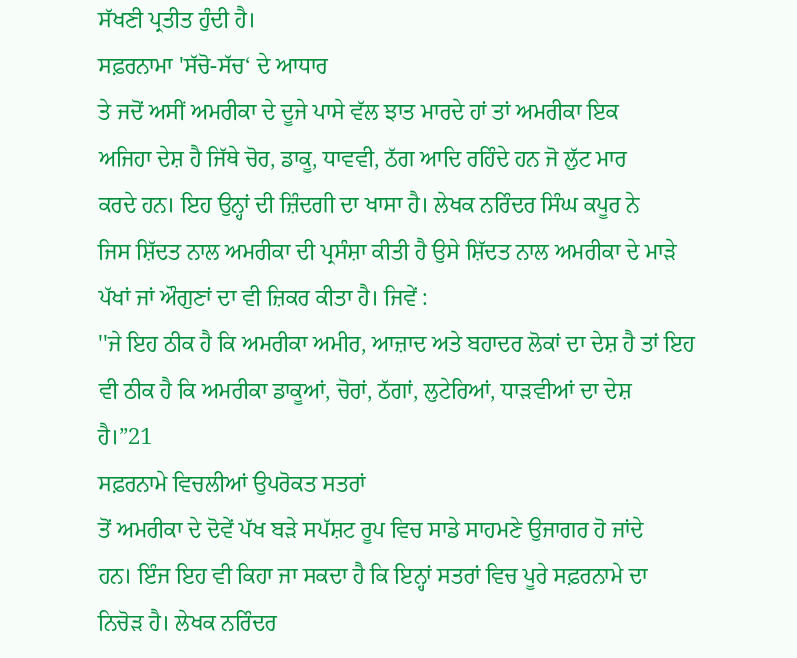ਸੱਖਣੀ ਪ੍ਰਤੀਤ ਹੁੰਦੀ ਹੈ।
ਸਫ਼ਰਨਾਮਾ 'ਸੱਚੋ-ਸੱਚ‘ ਦੇ ਆਧਾਰ
ਤੇ ਜਦੋਂ ਅਸੀਂ ਅਮਰੀਕਾ ਦੇ ਦੂਜੇ ਪਾਸੇ ਵੱਲ ਝਾਤ ਮਾਰਦੇ ਹਾਂ ਤਾਂ ਅਮਰੀਕਾ ਇਕ
ਅਜਿਹਾ ਦੇਸ਼ ਹੈ ਜਿੱਥੇ ਚੋਰ, ਡਾਕੂ, ਧਾਵਵੀ, ਠੱਗ ਆਦਿ ਰਹਿੰਦੇ ਹਨ ਜੋ ਲੁੱਟ ਮਾਰ
ਕਰਦੇ ਹਨ। ਇਹ ਉਨ੍ਹਾਂ ਦੀ ਜ਼ਿੰਦਗੀ ਦਾ ਖਾਸਾ ਹੈ। ਲੇਖਕ ਨਰਿੰਦਰ ਸਿੰਘ ਕਪੂਰ ਨੇ
ਜਿਸ ਸ਼ਿੱਦਤ ਨਾਲ ਅਮਰੀਕਾ ਦੀ ਪ੍ਰਸੰਸ਼ਾ ਕੀਤੀ ਹੈ ਉਸੇ ਸ਼ਿੱਦਤ ਨਾਲ ਅਮਰੀਕਾ ਦੇ ਮਾੜੇ
ਪੱਖਾਂ ਜਾਂ ਔਗੁਣਾਂ ਦਾ ਵੀ ਜ਼ਿਕਰ ਕੀਤਾ ਹੈ। ਜਿਵੇਂ :
''ਜੇ ਇਹ ਠੀਕ ਹੈ ਕਿ ਅਮਰੀਕਾ ਅਮੀਰ, ਆਜ਼ਾਦ ਅਤੇ ਬਹਾਦਰ ਲੋਕਾਂ ਦਾ ਦੇਸ਼ ਹੈ ਤਾਂ ਇਹ
ਵੀ ਠੀਕ ਹੈ ਕਿ ਅਮਰੀਕਾ ਡਾਕੂਆਂ, ਚੋਰਾਂ, ਠੱਗਾਂ, ਲੁਟੇਰਿਆਂ, ਧਾੜਵੀਆਂ ਦਾ ਦੇਸ਼
ਹੈ।”21
ਸਫ਼ਰਨਾਮੇ ਵਿਚਲੀਆਂ ਉਪਰੋਕਤ ਸਤਰਾਂ
ਤੋਂ ਅਮਰੀਕਾ ਦੇ ਦੋਵੇਂ ਪੱਖ ਬੜੇ ਸਪੱਸ਼ਟ ਰੂਪ ਵਿਚ ਸਾਡੇ ਸਾਹਮਣੇ ਉਜਾਗਰ ਹੋ ਜਾਂਦੇ
ਹਨ। ਇੰਜ ਇਹ ਵੀ ਕਿਹਾ ਜਾ ਸਕਦਾ ਹੈ ਕਿ ਇਨ੍ਹਾਂ ਸਤਰਾਂ ਵਿਚ ਪੂਰੇ ਸਫ਼ਰਨਾਮੇ ਦਾ
ਨਿਚੋੜ ਹੈ। ਲੇਖਕ ਨਰਿੰਦਰ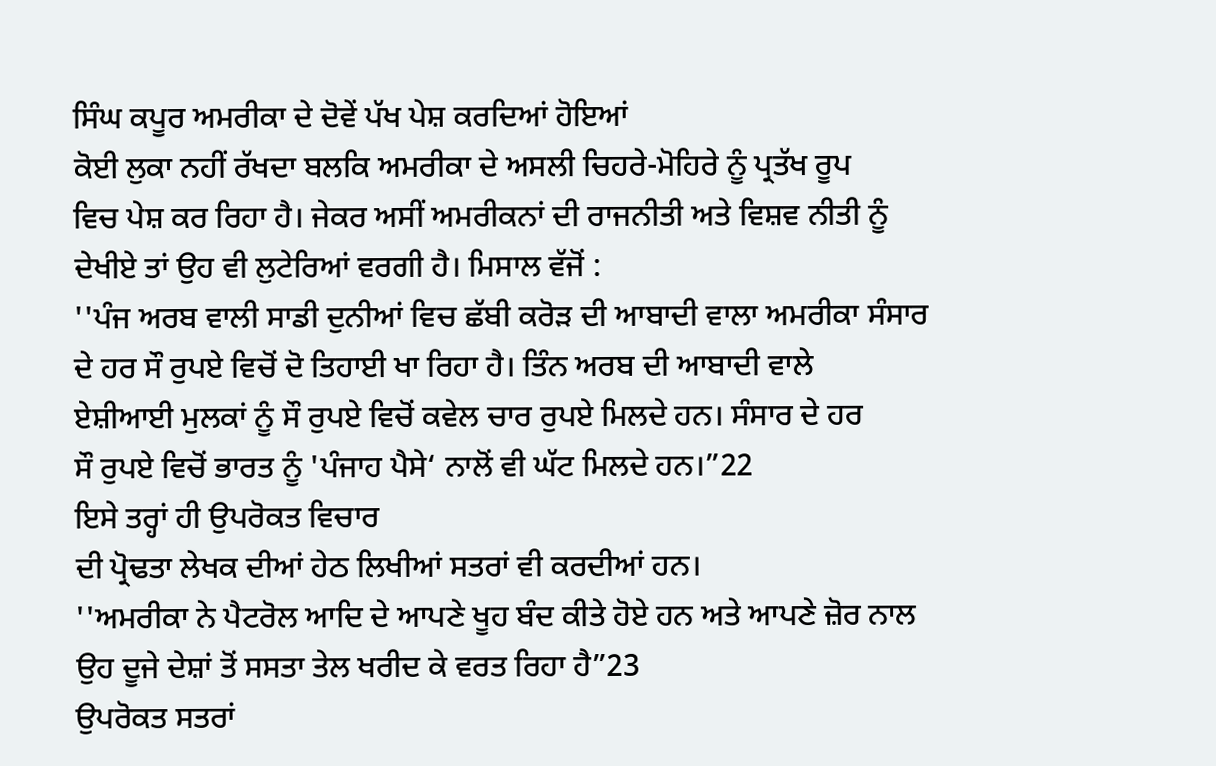ਸਿੰਘ ਕਪੂਰ ਅਮਰੀਕਾ ਦੇ ਦੋਵੇਂ ਪੱਖ ਪੇਸ਼ ਕਰਦਿਆਂ ਹੋਇਆਂ
ਕੋਈ ਲੁਕਾ ਨਹੀਂ ਰੱਖਦਾ ਬਲਕਿ ਅਮਰੀਕਾ ਦੇ ਅਸਲੀ ਚਿਹਰੇ-ਮੋਹਿਰੇ ਨੂੰ ਪ੍ਰਤੱਖ ਰੂਪ
ਵਿਚ ਪੇਸ਼ ਕਰ ਰਿਹਾ ਹੈ। ਜੇਕਰ ਅਸੀਂ ਅਮਰੀਕਨਾਂ ਦੀ ਰਾਜਨੀਤੀ ਅਤੇ ਵਿਸ਼ਵ ਨੀਤੀ ਨੂੰ
ਦੇਖੀਏ ਤਾਂ ਉਹ ਵੀ ਲੁਟੇਰਿਆਂ ਵਰਗੀ ਹੈ। ਮਿਸਾਲ ਵੱਜੋਂ :
''ਪੰਜ ਅਰਬ ਵਾਲੀ ਸਾਡੀ ਦੁਨੀਆਂ ਵਿਚ ਛੱਬੀ ਕਰੋੜ ਦੀ ਆਬਾਦੀ ਵਾਲਾ ਅਮਰੀਕਾ ਸੰਸਾਰ
ਦੇ ਹਰ ਸੌ ਰੁਪਏ ਵਿਚੋਂ ਦੋ ਤਿਹਾਈ ਖਾ ਰਿਹਾ ਹੈ। ਤਿੰਨ ਅਰਬ ਦੀ ਆਬਾਦੀ ਵਾਲੇ
ਏਸ਼ੀਆਈ ਮੁਲਕਾਂ ਨੂੰ ਸੌ ਰੁਪਏ ਵਿਚੋਂ ਕਵੇਲ ਚਾਰ ਰੁਪਏ ਮਿਲਦੇ ਹਨ। ਸੰਸਾਰ ਦੇ ਹਰ
ਸੌ ਰੁਪਏ ਵਿਚੋਂ ਭਾਰਤ ਨੂੰ 'ਪੰਜਾਹ ਪੈਸੇ‘ ਨਾਲੋਂ ਵੀ ਘੱਟ ਮਿਲਦੇ ਹਨ।”22
ਇਸੇ ਤਰ੍ਹਾਂ ਹੀ ਉਪਰੋਕਤ ਵਿਚਾਰ
ਦੀ ਪ੍ਰੋਢਤਾ ਲੇਖਕ ਦੀਆਂ ਹੇਠ ਲਿਖੀਆਂ ਸਤਰਾਂ ਵੀ ਕਰਦੀਆਂ ਹਨ।
''ਅਮਰੀਕਾ ਨੇ ਪੈਟਰੋਲ ਆਦਿ ਦੇ ਆਪਣੇ ਖੂਹ ਬੰਦ ਕੀਤੇ ਹੋਏ ਹਨ ਅਤੇ ਆਪਣੇ ਜ਼ੋਰ ਨਾਲ
ਉਹ ਦੂਜੇ ਦੇਸ਼ਾਂ ਤੋਂ ਸਸਤਾ ਤੇਲ ਖਰੀਦ ਕੇ ਵਰਤ ਰਿਹਾ ਹੈ”23
ਉਪਰੋਕਤ ਸਤਰਾਂ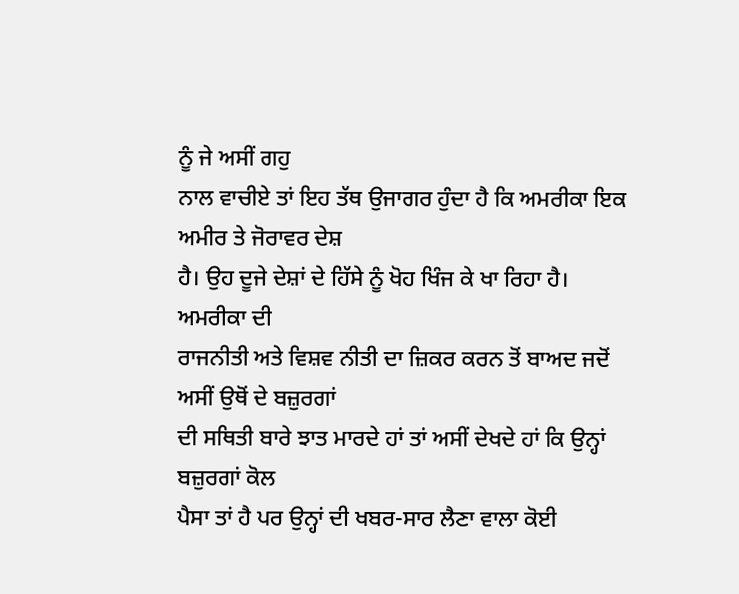ਨੂੰ ਜੇ ਅਸੀਂ ਗਹੁ
ਨਾਲ ਵਾਚੀਏ ਤਾਂ ਇਹ ਤੱਥ ਉਜਾਗਰ ਹੁੰਦਾ ਹੈ ਕਿ ਅਮਰੀਕਾ ਇਕ ਅਮੀਰ ਤੇ ਜੋਰਾਵਰ ਦੇਸ਼
ਹੈ। ਉਹ ਦੂਜੇ ਦੇਸ਼ਾਂ ਦੇ ਹਿੱਸੇ ਨੂੰ ਖੋਹ ਖਿੰਜ ਕੇ ਖਾ ਰਿਹਾ ਹੈ। ਅਮਰੀਕਾ ਦੀ
ਰਾਜਨੀਤੀ ਅਤੇ ਵਿਸ਼ਵ ਨੀਤੀ ਦਾ ਜ਼ਿਕਰ ਕਰਨ ਤੋਂ ਬਾਅਦ ਜਦੋਂ ਅਸੀਂ ਉਥੋਂ ਦੇ ਬਜ਼ੁਰਗਾਂ
ਦੀ ਸਥਿਤੀ ਬਾਰੇ ਝਾਤ ਮਾਰਦੇ ਹਾਂ ਤਾਂ ਅਸੀਂ ਦੇਖਦੇ ਹਾਂ ਕਿ ਉਨ੍ਹਾਂ ਬਜ਼ੁਰਗਾਂ ਕੋਲ
ਪੈਸਾ ਤਾਂ ਹੈ ਪਰ ਉਨ੍ਹਾਂ ਦੀ ਖਬਰ-ਸਾਰ ਲੈਣਾ ਵਾਲਾ ਕੋਈ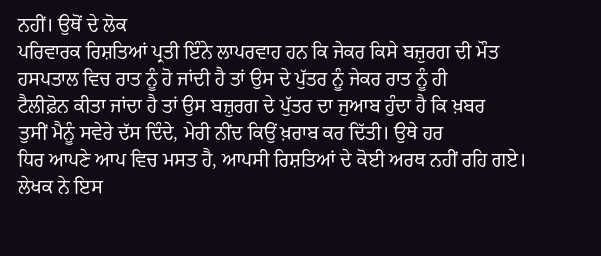ਨਹੀਂ। ਉਥੋਂ ਦੇ ਲੋਕ
ਪਰਿਵਾਰਕ ਰਿਸ਼ਤਿਆਂ ਪ੍ਰਤੀ ਇੰਨੇ ਲਾਪਰਵਾਹ ਹਨ ਕਿ ਜੇਕਰ ਕਿਸੇ ਬਜ਼ੁਰਗ ਦੀ ਮੌਤ
ਹਸਪਤਾਲ ਵਿਚ ਰਾਤ ਨੂੰ ਹੋ ਜਾਂਦੀ ਹੈ ਤਾਂ ਉਸ ਦੇ ਪੁੱਤਰ ਨੂੰ ਜੇਕਰ ਰਾਤ ਨੂੰ ਹੀ
ਟੈਲੀਫ਼ੋਨ ਕੀਤਾ ਜਾਂਦਾ ਹੈ ਤਾਂ ਉਸ ਬਜ਼ੁਰਗ ਦੇ ਪੁੱਤਰ ਦਾ ਜੁਆਬ ਹੁੰਦਾ ਹੈ ਕਿ ਖ਼ਬਰ
ਤੁਸੀਂ ਮੈਨੂੰ ਸਵੇਰੇ ਦੱਸ ਦਿੰਦੇ, ਮੇਰੀ ਨੀਂਦ ਕਿਉਂ ਖ਼ਰਾਬ ਕਰ ਦਿੱਤੀ। ਉਥੇ ਹਰ
ਧਿਰ ਆਪਣੇ ਆਪ ਵਿਚ ਮਸਤ ਹੈ, ਆਪਸੀ ਰਿਸ਼ਤਿਆਂ ਦੇ ਕੋਈ ਅਰਥ ਨਹੀਂ ਰਹਿ ਗਏ।
ਲੇਖਕ ਨੇ ਇਸ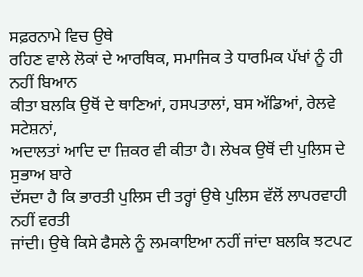ਸਫ਼ਰਨਾਮੇ ਵਿਚ ਉਥੇ
ਰਹਿਣ ਵਾਲੇ ਲੋਕਾਂ ਦੇ ਆਰਥਿਕ, ਸਮਾਜਿਕ ਤੇ ਧਾਰਮਿਕ ਪੱਖਾਂ ਨੂੰ ਹੀ ਨਹੀਂ ਬਿਆਨ
ਕੀਤਾ ਬਲਕਿ ਉਥੋਂ ਦੇ ਥਾਣਿਆਂ, ਹਸਪਤਾਲਾਂ, ਬਸ ਅੱਡਿਆਂ, ਰੇਲਵੇ ਸਟੇਸ਼ਨਾਂ,
ਅਦਾਲਤਾਂ ਆਦਿ ਦਾ ਜ਼ਿਕਰ ਵੀ ਕੀਤਾ ਹੈ। ਲੇਖਕ ਉਥੋਂ ਦੀ ਪੁਲਿਸ ਦੇ ਸੁਭਾਅ ਬਾਰੇ
ਦੱਸਦਾ ਹੈ ਕਿ ਭਾਰਤੀ ਪੁਲਿਸ ਦੀ ਤਰ੍ਹਾਂ ਉਥੇ ਪੁਲਿਸ ਵੱਲੋਂ ਲਾਪਰਵਾਹੀ ਨਹੀਂ ਵਰਤੀ
ਜਾਂਦੀ। ਉਥੇ ਕਿਸੇ ਫੈਸਲੇ ਨੂੰ ਲਮਕਾਇਆ ਨਹੀਂ ਜਾਂਦਾ ਬਲਕਿ ਝਟਪਟ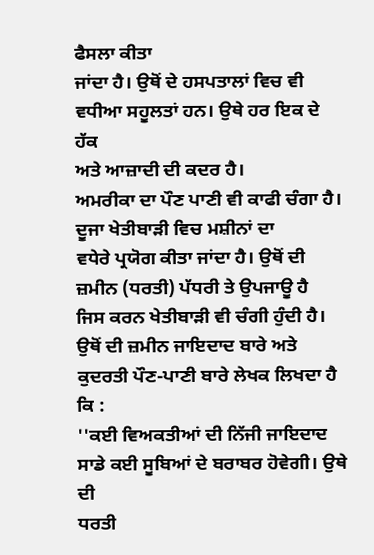ਫੈਸਲਾ ਕੀਤਾ
ਜਾਂਦਾ ਹੈ। ਉਥੋਂ ਦੇ ਹਸਪਤਾਲਾਂ ਵਿਚ ਵੀ ਵਧੀਆ ਸਹੂਲਤਾਂ ਹਨ। ਉਥੇ ਹਰ ਇਕ ਦੇ ਹੱਕ
ਅਤੇ ਆਜ਼ਾਦੀ ਦੀ ਕਦਰ ਹੈ।
ਅਮਰੀਕਾ ਦਾ ਪੌਣ ਪਾਣੀ ਵੀ ਕਾਫੀ ਚੰਗਾ ਹੈ। ਦੂਜਾ ਖੇਤੀਬਾੜੀ ਵਿਚ ਮਸ਼ੀਨਾਂ ਦਾ
ਵਧੇਰੇ ਪ੍ਰਯੋਗ ਕੀਤਾ ਜਾਂਦਾ ਹੈ। ਉਥੋਂ ਦੀ ਜ਼ਮੀਨ (ਧਰਤੀ) ਪੱਧਰੀ ਤੇ ਉਪਜਾਊ ਹੈ
ਜਿਸ ਕਰਨ ਖੇਤੀਬਾੜੀ ਵੀ ਚੰਗੀ ਹੁੰਦੀ ਹੈ। ਉਥੋਂ ਦੀ ਜ਼ਮੀਨ ਜਾਇਦਾਦ ਬਾਰੇ ਅਤੇ
ਕੁਦਰਤੀ ਪੌਣ-ਪਾਣੀ ਬਾਰੇ ਲੇਖਕ ਲਿਖਦਾ ਹੈ ਕਿ :
''ਕਈ ਵਿਅਕਤੀਆਂ ਦੀ ਨਿੱਜੀ ਜਾਇਦਾਦ ਸਾਡੇ ਕਈ ਸੂਬਿਆਂ ਦੇ ਬਰਾਬਰ ਹੋਵੇਗੀ। ਉਥੇ ਦੀ
ਧਰਤੀ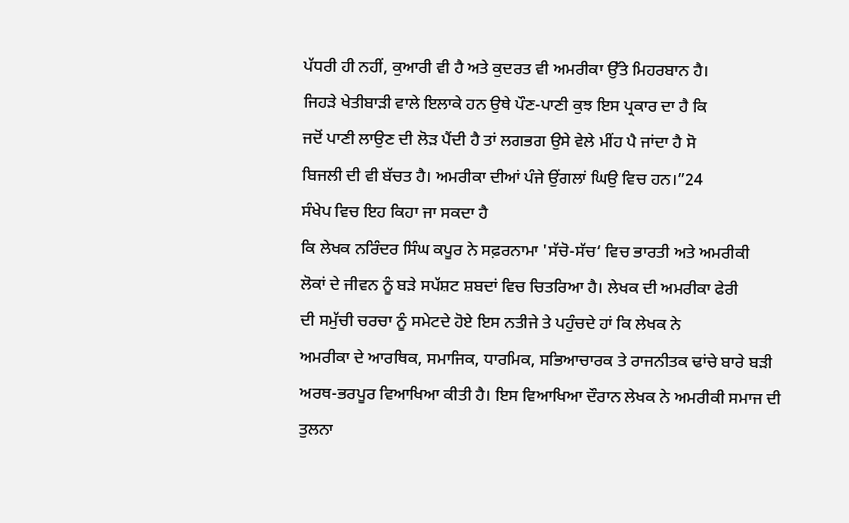ਪੱਧਰੀ ਹੀ ਨਹੀਂ, ਕੁਆਰੀ ਵੀ ਹੈ ਅਤੇ ਕੁਦਰਤ ਵੀ ਅਮਰੀਕਾ ਉੱਤੇ ਮਿਹਰਬਾਨ ਹੈ।
ਜਿਹੜੇ ਖੇਤੀਬਾੜੀ ਵਾਲੇ ਇਲਾਕੇ ਹਨ ਉਥੇ ਪੌਣ-ਪਾਣੀ ਕੁਝ ਇਸ ਪ੍ਰਕਾਰ ਦਾ ਹੈ ਕਿ
ਜਦੋਂ ਪਾਣੀ ਲਾਉਣ ਦੀ ਲੋੜ ਪੈਂਦੀ ਹੈ ਤਾਂ ਲਗਭਗ ਉਸੇ ਵੇਲੇ ਮੀਂਹ ਪੈ ਜਾਂਦਾ ਹੈ ਸੋ
ਬਿਜਲੀ ਦੀ ਵੀ ਬੱਚਤ ਹੈ। ਅਮਰੀਕਾ ਦੀਆਂ ਪੰਜੇ ਉਂਗਲਾਂ ਘਿਉ ਵਿਚ ਹਨ।”24
ਸੰਖੇਪ ਵਿਚ ਇਹ ਕਿਹਾ ਜਾ ਸਕਦਾ ਹੈ
ਕਿ ਲੇਖਕ ਨਰਿੰਦਰ ਸਿੰਘ ਕਪੂਰ ਨੇ ਸਫ਼ਰਨਾਮਾ 'ਸੱਚੋ-ਸੱਚ‘ ਵਿਚ ਭਾਰਤੀ ਅਤੇ ਅਮਰੀਕੀ
ਲੋਕਾਂ ਦੇ ਜੀਵਨ ਨੂੰ ਬੜੇ ਸਪੱਸ਼ਟ ਸ਼ਬਦਾਂ ਵਿਚ ਚਿਤਰਿਆ ਹੈ। ਲੇਖਕ ਦੀ ਅਮਰੀਕਾ ਫੇਰੀ
ਦੀ ਸਮੁੱਚੀ ਚਰਚਾ ਨੂੰ ਸਮੇਟਦੇ ਹੋਏ ਇਸ ਨਤੀਜੇ ਤੇ ਪਹੁੰਚਦੇ ਹਾਂ ਕਿ ਲੇਖਕ ਨੇ
ਅਮਰੀਕਾ ਦੇ ਆਰਥਿਕ, ਸਮਾਜਿਕ, ਧਾਰਮਿਕ, ਸਭਿਆਚਾਰਕ ਤੇ ਰਾਜਨੀਤਕ ਢਾਂਚੇ ਬਾਰੇ ਬੜੀ
ਅਰਥ-ਭਰਪੂਰ ਵਿਆਖਿਆ ਕੀਤੀ ਹੈ। ਇਸ ਵਿਆਖਿਆ ਦੌਰਾਨ ਲੇਖਕ ਨੇ ਅਮਰੀਕੀ ਸਮਾਜ ਦੀ
ਤੁਲਨਾ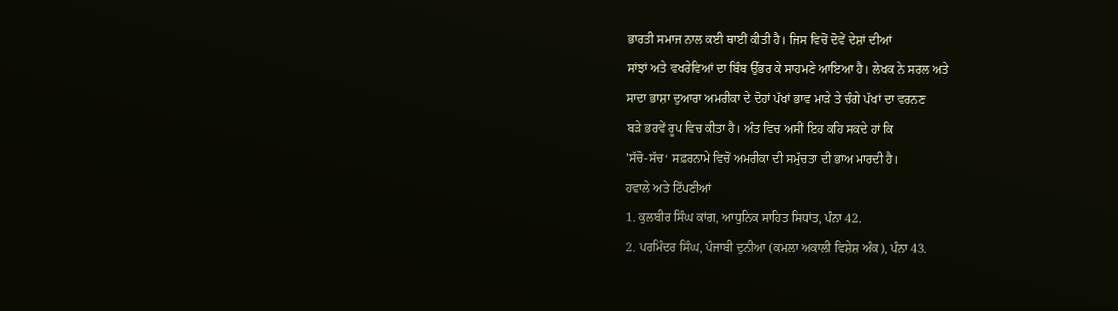ਭਾਰਤੀ ਸਮਾਜ ਨਾਲ ਕਈ ਥਾਈਂ ਕੀਤੀ ਹੈ। ਜਿਸ ਵਿਚੋਂ ਦੋਵੇਂ ਦੇਸ਼ਾਂ ਦੀਆਂ
ਸਾਂਝਾਂ ਅਤੇ ਵਖਰੇਵਿਆਂ ਦਾ ਬਿੰਬ ਉੱਭਰ ਕੇ ਸਾਹਮਣੇ ਆਇਆ ਹੈ। ਲੇਖਕ ਨੇ ਸਰਲ ਅਤੇ
ਸਾਦਾ ਭਾਸ਼ਾ ਦੁਆਰਾ ਅਮਰੀਕਾ ਦੇ ਦੋਹਾਂ ਪੱਖਾਂ ਭਾਵ ਮਾੜੇ ਤੇ ਚੰਗੇ ਪੱਖਾਂ ਦਾ ਵਰਨਣ
ਬੜੇ ਭਰਵੇਂ ਰੂਪ ਵਿਚ ਕੀਤਾ ਹੈ। ਅੰਤ ਵਿਚ ਅਸੀਂ ਇਹ ਕਹਿ ਸਕਦੇ ਹਾਂ ਕਿ
'ਸੱਚੋ-ਸੱਚ‘ ਸਫ਼ਰਨਾਮੇ ਵਿਚੋਂ ਅਮਰੀਕਾ ਦੀ ਸਮੁੱਚਤਾ ਦੀ ਭਾਅ ਮਾਰਦੀ ਹੈ।
ਹਵਾਲੇ ਅਤੇ ਟਿੱਪਣੀਆਂ
1. ਕੁਲਬੀਰ ਸਿੰਘ ਕਾਂਗ, ਆਧੁਨਿਕ ਸਾਹਿਤ ਸਿਧਾਂਤ, ਪੰਨਾ 42.
2. ਪਰਮਿੰਦਰ ਸਿੰਘ, ਪੰਜਾਬੀ ਦੁਨੀਆ (ਕਮਲਾ ਅਕਾਲੀ ਵਿਸ਼ੇਸ਼ ਅੰਕ), ਪੰਨਾ 43.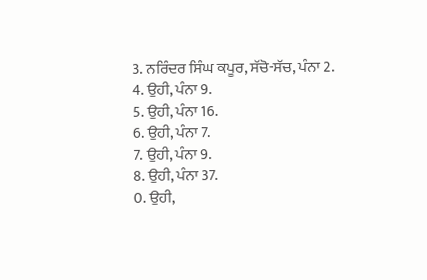3. ਨਰਿੰਦਰ ਸਿੰਘ ਕਪੂਰ, ਸੱਚੋ-ਸੱਚ, ਪੰਨਾ 2.
4. ਉਹੀ, ਪੰਨਾ 9.
5. ਉਹੀ, ਪੰਨਾ 16.
6. ਉਹੀ, ਪੰਨਾ 7.
7. ਉਹੀ, ਪੰਨਾ 9.
8. ਉਹੀ, ਪੰਨਾ 37.
0. ਉਹੀ,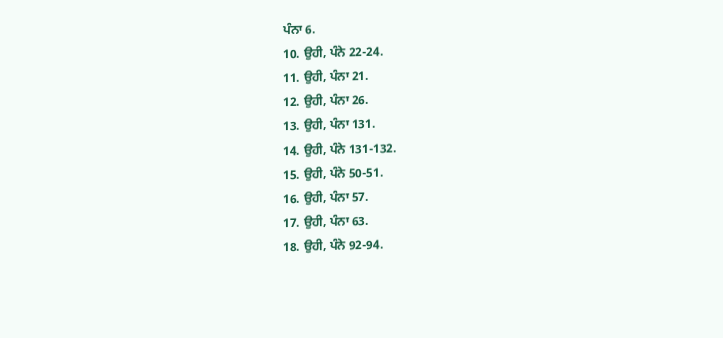ਪੰਨਾ 6.
10. ਉਹੀ, ਪੰਨੇ 22-24.
11. ਉਹੀ, ਪੰਨਾ 21.
12. ਉਹੀ, ਪੰਨਾ 26.
13. ਉਹੀ, ਪੰਨਾ 131.
14. ਉਹੀ, ਪੰਨੇ 131-132.
15. ਉਹੀ, ਪੰਨੇ 50-51.
16. ਉਹੀ, ਪੰਨਾ 57.
17. ਉਹੀ, ਪੰਨਾ 63.
18. ਉਹੀ, ਪੰਨੇ 92-94.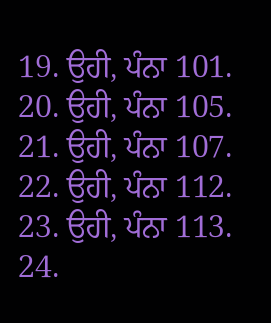19. ਉਹੀ, ਪੰਨਾ 101.
20. ਉਹੀ, ਪੰਨਾ 105.
21. ਉਹੀ, ਪੰਨਾ 107.
22. ਉਹੀ, ਪੰਨਾ 112.
23. ਉਹੀ, ਪੰਨਾ 113.
24.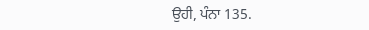ਉਹੀ, ਪੰਨਾ 135.